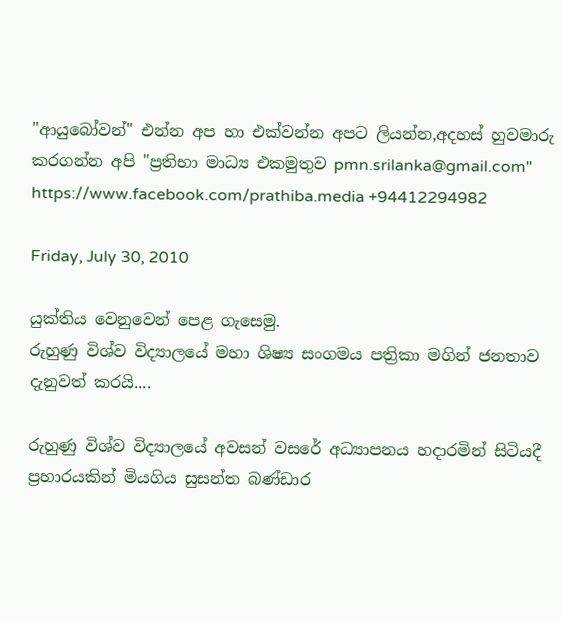"ආයුබෝවන්" එන්න අප හා එක්වන්න අපට ලියන්න,අදහස් හුවමාරු කරගන්න අපි "ප්‍රතිභා මාධ්‍ය එකමුතුව pmn.srilanka@gmail.com" https://www.facebook.com/prathiba.media +94412294982

Friday, July 30, 2010

යුක්තිය වෙනුවෙන් පෙළ ගැසෙමු.
රුහුණු විශ්ව විද්‍යාලයේ මහා ශිෂ්‍ය සංගමය පත්‍රිකා මගින් ජනතාව දැනුවත් කරයි....

රුහුණු විශ්ව විද්‍යාලයේ අවසන් වසරේ අධ්‍යාපනය හදාරමින් සිටියදී ප්‍රහාරයකින් මියගිය සුසන්ත බණ්ඩාර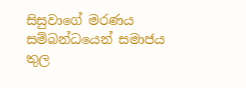සිසුවාගේ මරණය සම්බන්ධයෙන් සමාජය තුල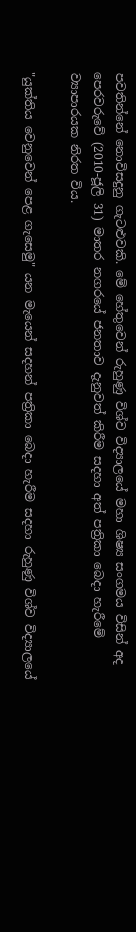පවතින්නේ නොවිසදුනු ගැටළුවකි. මේ හේතුවෙන් රුහුණු විශ්ව විද්‍යාලයේ මහා ශිෂ්‍ය සංගමය විසින් අද පෙරවරුවේ (2010-ජූලි 31) මාතර නගරයේ ජනතාව දැනුවත් කිරීම සදහා අත් පත්‍රිකා බෙදා හැරීමේ ව්‍යාපාරයක නිරත විය.

"යුක්තිය වෙනුවෙන් පෙළ ගැසෙමු" යන මැයෙන් සදහන් පත්‍රිකා බෙදා හැරීම සදහා රුහුණු විශ්ව විද්‍යාලයේ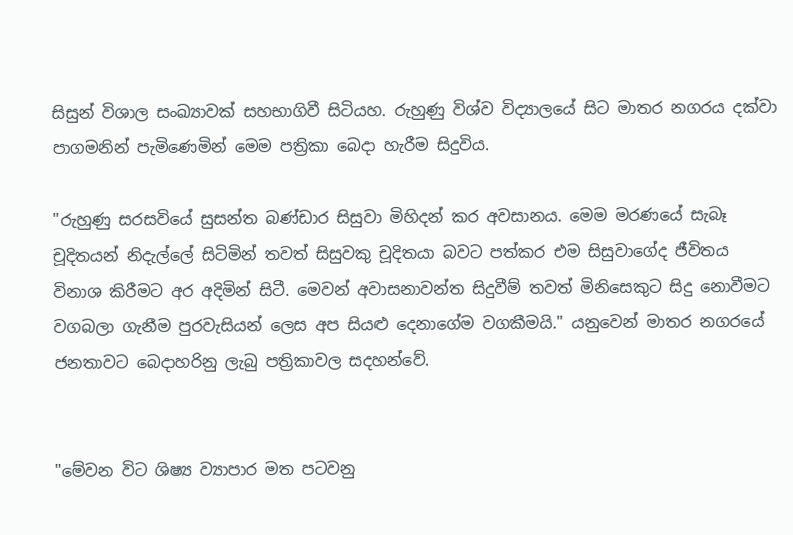සිසුන් විශාල සංඛ්‍යාවක් සහභාගිවී සිටියහ. රුහුණු විශ්ව විද්‍යාලයේ සිට මාතර නගරය දක්වා පාගමනින් පැමිණෙමින් මෙම පත්‍රිකා බෙදා හැරීම සිදුවිය.

"රුහුණු සරසවියේ සුසන්ත බණ්ඩාර සිසුවා මිහිදන් කර අවසානය. මෙම මරණයේ සැබෑ චූදිතයන් නිදැල්ලේ සිටිමින් තවත් සිසුවකු චූදිතයා බවට පත්කර එම සිසුවාගේද ජීවිතය විනාශ කිරීමට අර අදිමින් සිටී. මෙවන් අවාසනාවන්ත සිදුවීම් තවත් මිනිසෙකුට සිදු නොවීමට වගබලා ගැනීම පුරවැසියන් ලෙස අප සියළු දෙනාගේම වගකීමයි." යනුවෙන් මාතර නගරයේ ජනතාවට බෙදාහරිනු ලැබු පත්‍රිකාවල සදහන්වේ.


"මේවන විට ශිෂ්‍ය ව්‍යාපාර මත පටවනු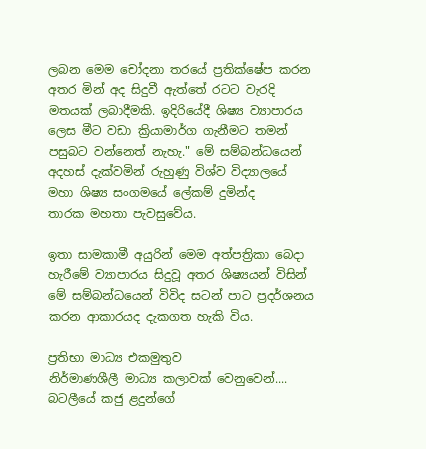ලබන ‍මෙම චෝදනා තරයේ ප්‍රතික්ෂේප කරන අතර මින් අද සිදුවී ඇත්තේ රටට වැරදි මතයක් ලබාදීමකි. ඉදිරියේදී ශිෂ්‍ය ව්‍යාපාරය ලෙස මීට වඩා ක්‍රියාමාර්ග ගැනීමට තමන් පසුබට වන්නෙත් නැහැ." මේ සම්බන්ධයෙන් අදහස් දැක්වමින් රුහුණු විශ්ව විද්‍යාලයේ මහා ශිෂ්‍ය සංගමයේ ලේකම් දුමින්ද තාරක ‍මහතා පැවසුවේය.

ඉතා සාමකාමී අයුරින් මෙම අත්පත්‍රිකා බෙදා හැරීමේ ව්‍යාපාරය සිදුවූ අතර ශිෂ්‍යයන් විසින් මේ සම්බන්ධයෙන් විවිද සටන් පාට ප්‍රදර්ශනය කරන ආකාරයද දැකගත හැකි විය.

ප්‍රතිභා මාධ්‍ය එකමුතුව
නිර්මාණශීලී මාධ්‍ය කලාවක් වෙනුවෙන්....
බ‍ටලීයේ කජු ළදුන්ගේ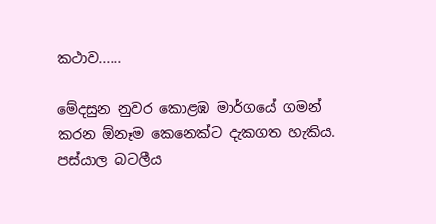කථාව......

මේදසුන නුවර කොළඹ මාර්ගයේ ගමන් කරන ඕනෑම කෙනෙක්ට දැකගත හැකිය. පස්යාල බටලීය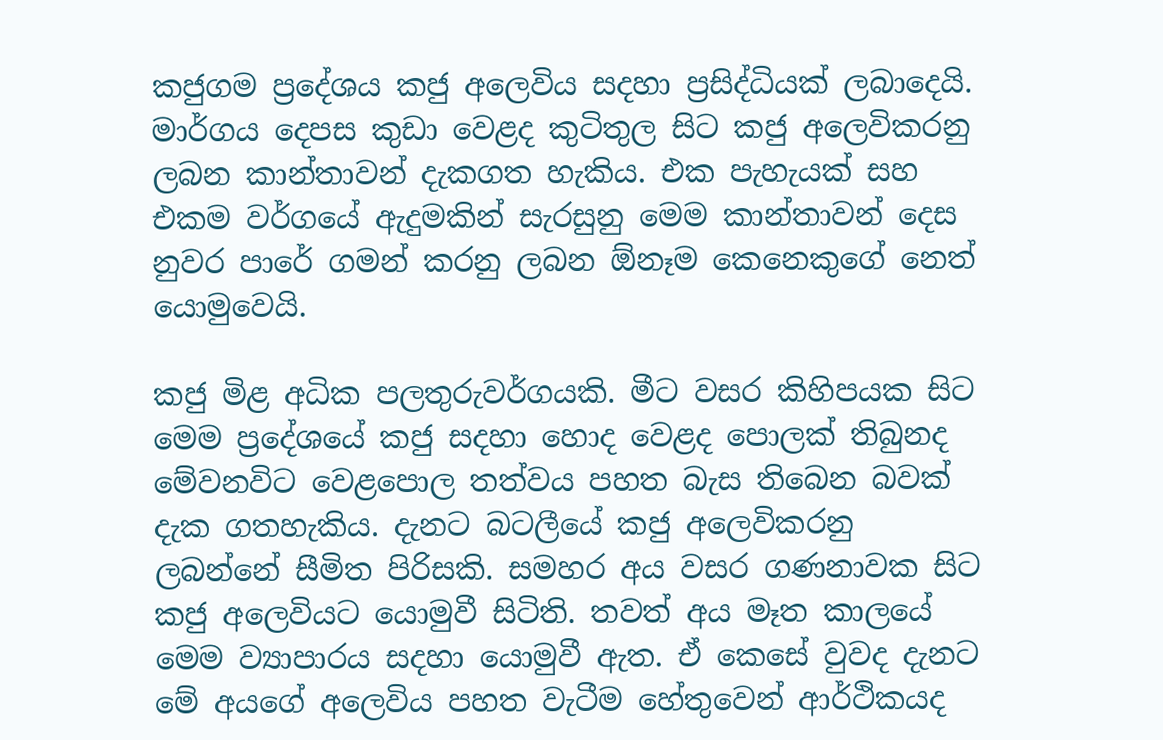කජුගම ප්‍රදේශය කජු අලෙවිය සදහා ප්‍රසිද්ධියක් ලබාදෙයි. මාර්ගය දෙපස කුඩා වෙළද කුටිතුල සිට කජු අලෙවිකරනු ලබන කාන්තාවන් දැකගත හැකිය. එක පැහැයක් සහ එකම වර්ගයේ ඇදුමකින් සැරසුනු මෙම කාන්තාවන් දෙස නුවර පාරේ ගමන් කරනු ලබන ඕනෑම කෙනෙකුගේ නෙත් යොමුවෙයි.

කජු මිළ අධික පලතුරුවර්ගයකි. මීට වසර කිහිපයක සිට මෙම ප්‍රදේශයේ කජු සදහා හොද වෙළද පොලක් තිබුනද මේවනවිට වෙළ‍පොල තත්වය පහත බැස තිබෙන බවක් දැක ගතහැකිය. දැනට බටලීයේ කජු අලෙවිකරනු ලබන්නේ සීමිත පිරිසකි. සමහර අය වසර ගණනාවක සිට කජු අලෙවියට යොමුවී සිටිති. තවත් අය මෑත කාලයේ මෙම ව්‍යාපාරය සදහා යොමුවී ඇත. ඒ කෙසේ වුවද දැනට මේ අයගේ අලෙවිය පහත වැටීම හේතුවෙන් ආර්ථිකයද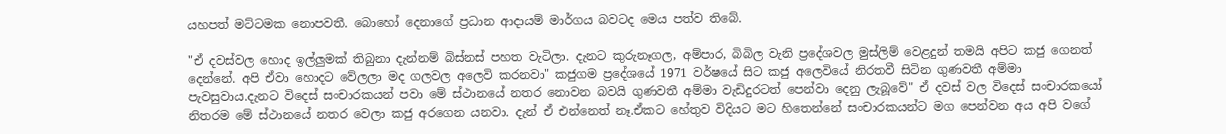යහපත් මට්ටමක නොපවතී. බොහෝ දෙනාගේ ප්‍රධාන ආදායම් මාර්ගය බවටද මෙය පත්ව තිබේ.

"ඒ දවස්වල හොද ඉල්ලුමක් තිබුනා දැන්නම් බිස්නස් පහත වැටිලා. දැනට කුරුනෑගල, අම්පාර, බිබිල වැනි ප්‍රදේශවල මුස්ලිම් වෙළදුන් තමයි අපිට කජු ගෙනත් දෙන්නේ. අපි ඒවා හොදට වේලලා මද ගලවල අලෙවි කරනවා" කජුගම ප්‍රදේශයේ 1971 වර්ෂයේ සිට කජු ‍අලෙවියේ නිරතවී සිටින ගුණවතී අම්මා පැවසුවාය.දැනට විදෙස් සංචාරකයන් පවා මේ ස්ථානයේ නතර නොවන බවයි ගුණවතී අම්මා වැඩිදුරටත් පෙන්වා දෙනු ලැබූවේ" ඒ දවස් වල‍ විදෙස් සංචාරකයෝ නිතරම මේ ස්ථානයේ නතර වෙලා කජු අරගෙන යනවා. දැන් ඒ එන්නෙත් නෑ.ඒකට හේතුව විදියට මට හිතෙ‍න්නේ සංචාරකයන්ට මග පෙන්වන අය අපි වගේ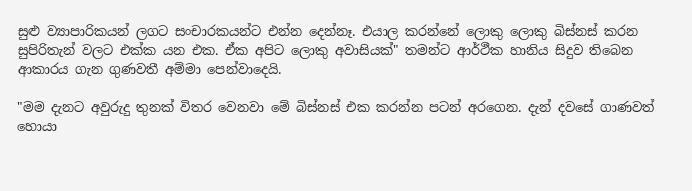සුළු ව්‍යාපාරිකයන් ලගට සංචාරකයන්ට එන්න දෙන්නෑ. එයාල කරන්නේ ලොකු ලොකු බිස්නස් කරන සුපිරිතැන් වලට එක්ක යන එක. ඒක අපිට ලොකු අවාසියක්" තමන්ට ආර්ථීක හානිය සිදුව තිබෙන ආකාරය ගැන ගුණවතී අම්මා පෙන්වාදෙයි.

"මම දැනට අවුරුදු තුනක් විතර වෙනවා මේ බිස්නස් එක කරන්න පටන් අරගෙන. දැන් දවසේ ගාණවත් හොයා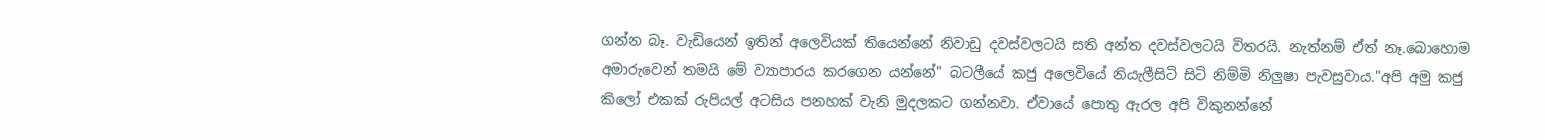ගන්න බෑ. වැඩියෙන් ඉතින් අලෙවියක් තියෙන්නේ නිවාඩු දවස්වලටයි සති අන්ත දවස්වලටයි විතරයි. නැත්නම් ඒත් නෑ.බොහොම අමාරුවෙන් තමයි මේ ව්‍යාපාරය කරගෙන යන්නේ" බටලීයේ කජු අලෙවියේ නියැලීසිටි සිටි නිම්මි නිලුෂා පැවසුවාය."අපි අමු කජු කිලෝ එකක් රුපියල් අටසිය පනහක් වැනි මුදලකට ගන්නවා. ඒවායේ පොතු ඇරල අපි විකුනන්නේ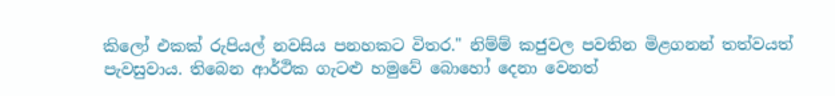කිලෝ එකක් රුපියල් නවසිය පනහකට විතර." නිම්ම් කජුවල පවතින මිළගනන් තත්වයත් පැවසුවාය. තිබෙන ආර්ථික ගැටළු හමුවේ බොහෝ දෙනා වෙනත්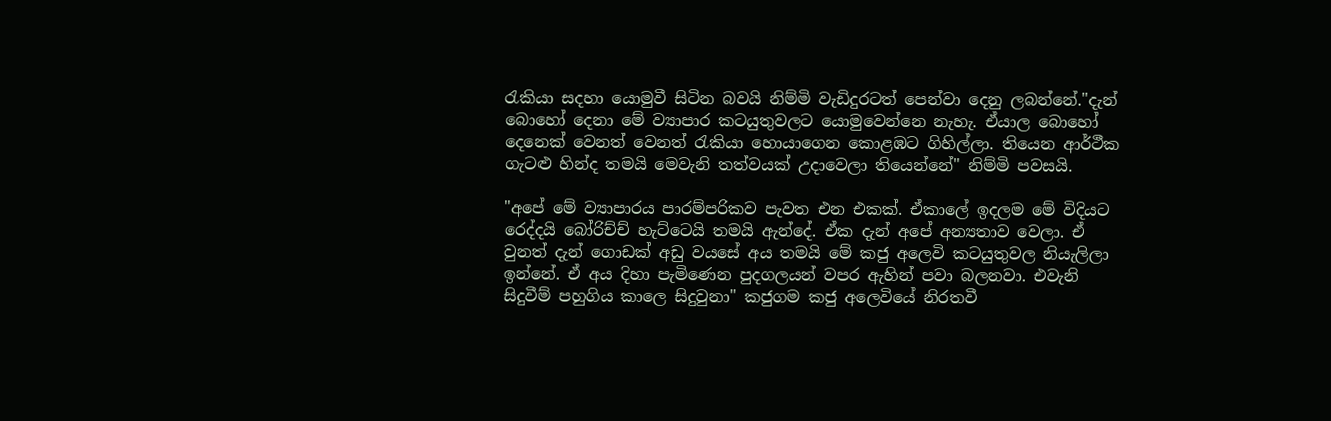රැකියා සදහා යොමුවී සිටින බවයි නිම්මි වැඩිදුරටත් පෙන්වා දෙනු ලබන්නේ."දැන් බොහෝ දෙනා මේ ව්‍යාපාර කටයුතුවල‍ට යොමුවෙන්නෙ නැහැ. ඒයාල බොහෝ දෙනෙක් වෙනත් වෙනත් රැකියා හොයාගෙන කොළඹට ගිහිල්ලා. තියෙන ආර්ථීක ගැටළු හින්ද තමයි මෙවැනි තත්වයක් උදාවෙලා තියෙන්නේ" නිම්මි පවසයි.

"අපේ මේ ව්‍යාපාරය පාරම්පරිකව පැවත එන එකක්. ඒකාලේ ඉදලම ‍මේ විදියට රෙද්දයි බෝරිච්ච් හැට්ටෙයි තමයි ඇන්දේ. ඒක දැන් අපේ අන්‍යතාව වෙලා. ඒ වුනත් දැන් ගොඩක් අඩු වයසේ අය තමයි මේ කජු අලෙවි කටයුතුවල නියැලිලා ඉන්නේ. ඒ අය දිහා පැමිණෙන පුදගලයන් වපර ඇහින් පවා බලනවා. එවැනි සිදුවීම් පහුගිය කාලෙ සිදුවුනා" කජුගම කජු අලෙවියේ නිරතවී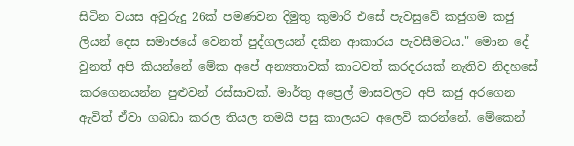සිටින වයස අවුරුදු 26ක් පමණවන දිමුතු කුමාරි එසේ පැවසුවේ කජුගම කජු ලියන් දෙස සමාජයේ වෙනත් පුද්ගලයන් දකින ආකාරය පැවසීමටය." මොන දේ වුනත් අපි කියන්නේ මේක අපේ අන්‍යතාවක් කාටවත් කරදරයක් නැතිව නිදහසේ කරගෙනයන්න පුළුවන් රස්සාවක්. මාර්තු අප්‍රෙල් මාසවලට අපි කජු අ‍රගෙන ඇවිත් ඒවා ගබඩා කරල තියල තමයි පසු කාලයට අලෙවි කරන්නේ. මේකෙන්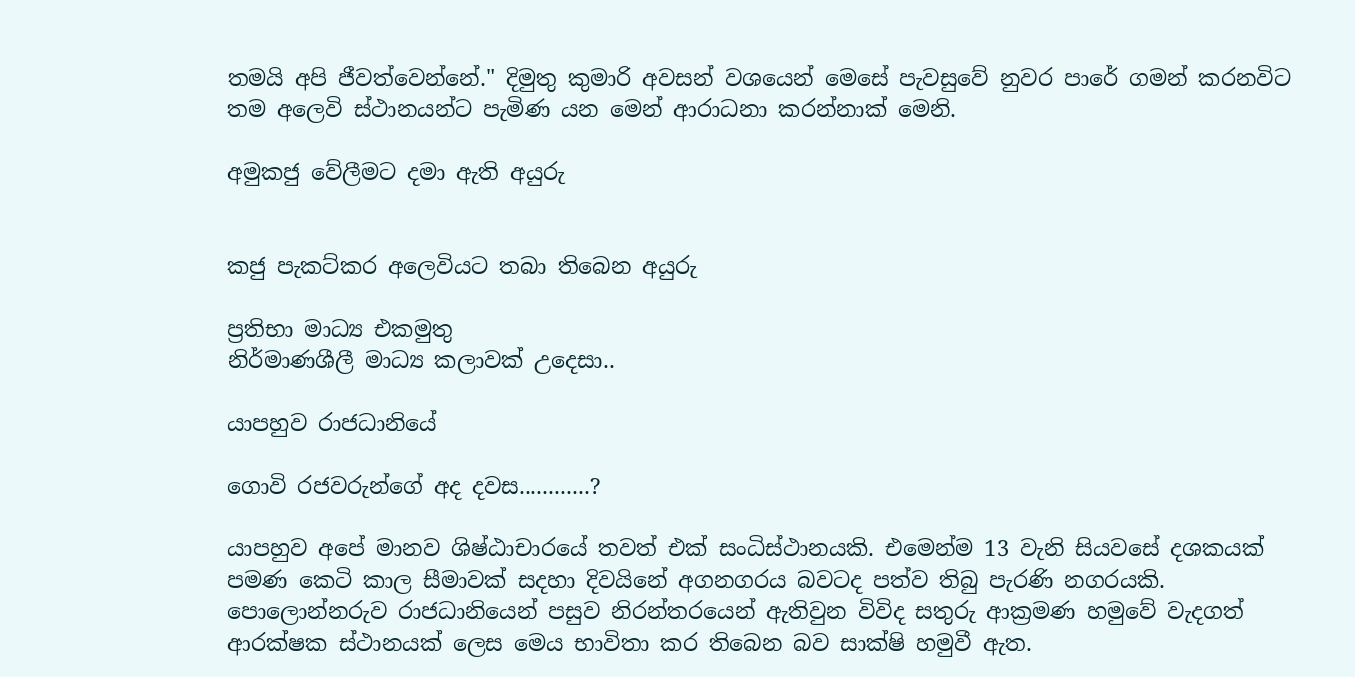තමයි අපි ජීවත්වෙන්නේ." දිමුතු කුමාරි අවසන් වශයෙන් මෙසේ පැවසුවේ නුවර පාරේ ගමන් කරනවිට තම අලෙවි ස්ථානයන්ට පැමිණ යන මෙන් ආරාධනා කරන්නාක් මෙනි.

අමුකජු වේලීමට දමා ඇති අයුරු


කජු පැකට්කර අලෙවියට තබා තිබෙන අයුරු

ප්‍රතිභා මාධ්‍ය එකමුතු
නිර්මාණශීලී මාධ්‍ය කලාවක් උදෙසා..

යාපහුව රාජධානියේ

ගොවි රජවරුන්ගේ අද දවස............?

යාපහුව අපේ මානව ශිෂ්ඨාචාරයේ තවත් එක් සංධිස්ථානයකි. එමෙන්ම 13 වැනි සියවසේ දශකයක් පමණ කෙටි කාල සීමාවක් සදහා දිව‍යිනේ අගනගරය බවටද පත්ව තිබු පැරණි නගරයකි. පොලොන්නරුව රාජධානියෙන් පසුව නිරන්තරයෙන් ඇතිවුන විවිද සතුරු ආක්‍රමණ හමුවේ වැදගත් ආරක්ෂක ස්ථානයක් ලෙස මෙය භාවිතා කර තිබෙන බව සාක්ෂි හමුවී ඇත.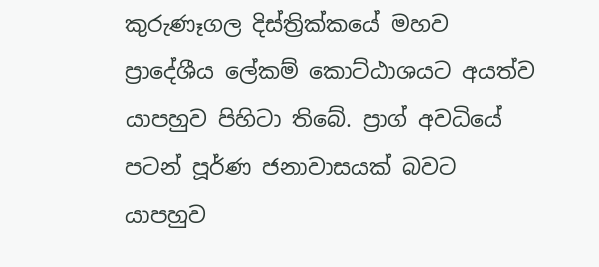කුරුණෑගල දිස්ත්‍රික්කයේ මහව ප්‍රාදේශීය ලේකම් කොට්ඨාශ‍යට අයත්ව යාපහුව පිහි‍ටා තිබේ. ප්‍රාග් අවධියේ පටන් පූර්ණ ජනාවාසයක් බවට යාපහුව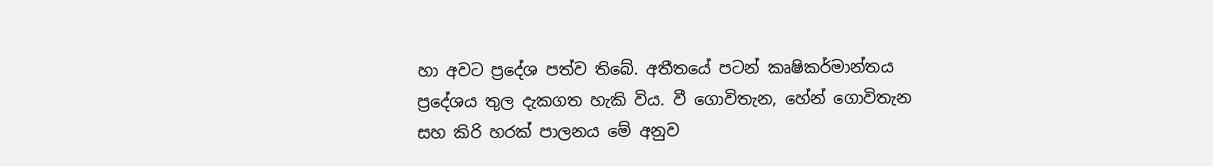හා අවට ප්‍රදේශ පත්ව තිබේ. අතීතයේ පටන් කෘෂිකර්මාන්තය ප්‍රදේශය තුල දැකගත හැකි විය. වී ගොවිතැන, හේන් ගොවිතැන සහ කිරි හරක් පාලනය මේ අනුව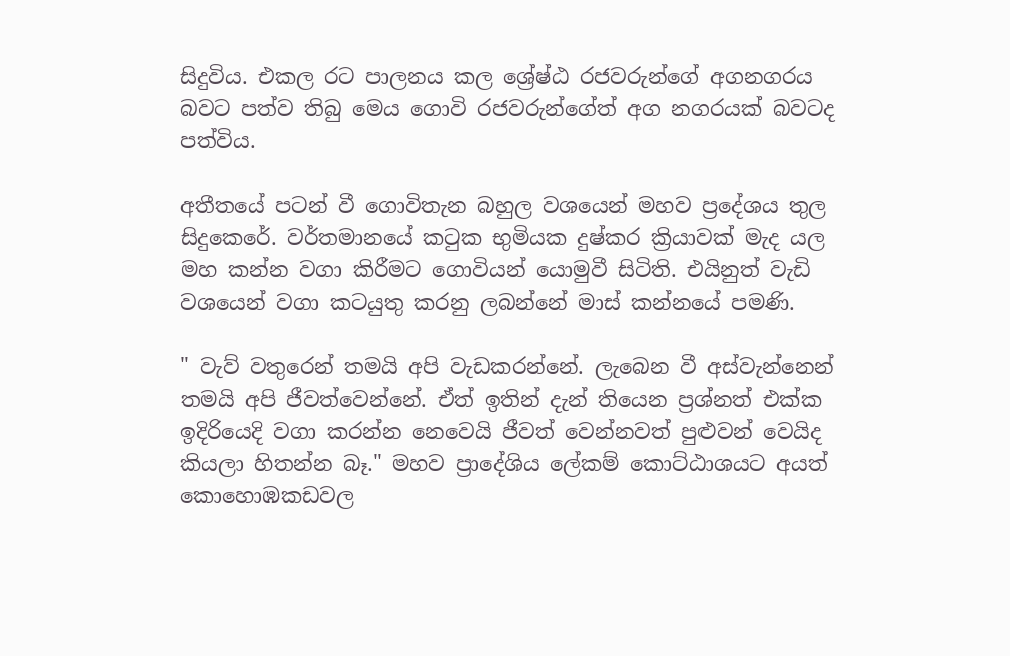සිදුවිය. එකල රට පාලනය කල ශ්‍රේෂ්ඨ රජවරුන්ගේ අගනගරය බවට පත්ව තිබු මෙය ගොවි රජවරුන්ගේත් අග නගරයක් බවටද පත්විය.

අතීතයේ පටන් වී ගොවිතැන බහුල වශයෙන් මහව ප්‍රදේශය තුල සිදුකෙරේ. වර්තමානයේ කටුක භුමියක දුෂ්කර ක්‍රියාවක් මැද යල මහ කන්න වග‍ා කිරීමට ගොවියන් යොමුවී සිටිති. එයිනුත් වැඩි වශයෙන් වගා කටයුතු කරනු ලබන්නේ මාස් කන්නයේ පමණි.

" වැව් වතුරෙන් තමයි අපි වැඩකරන්නේ. ලැබෙන වී අස්වැන්නෙන් තමයි අපි ජීවත්වෙන්නේ. ඒත් ඉතින් දැන් තියෙන ප්‍රශ්නත් එක්ක ඉදිරියෙදි වගා කරන්න නෙවෙයි ජීවත් වෙන්නවත් පුළුවන් වෙයිද කියලා හිතන්න බෑ." මහව ප්‍රාදේශිය ලේකම් කොට්ඨාශයට අයත් කොහොඹකඩවල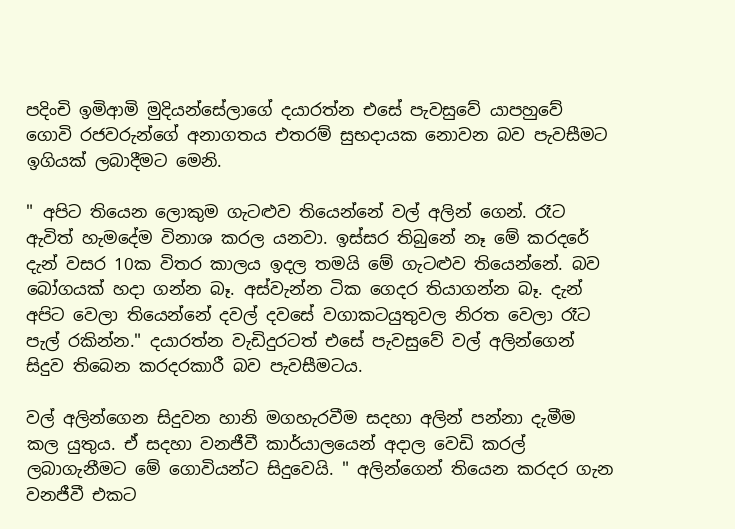පදිංචි ඉමිආමි මුදියන්සේලාගේ දයාරත්න එසේ පැවසුවේ යාපහුවේ ගොවි රජවරුන්ගේ අනාගතය එතරම් සුභදායක නොවන බව පැවසීමට ඉගියක් ලබාදීමට මෙනි.

" අපිට තියෙන ලොකුම ගැටළුව තියෙන්නේ වල් අලින් ගෙන්. රෑට ඇවිත් හැමදේම විනාශ කරල යනවා. ඉස්සර ති‍බුනේ නෑ මේ කර‍දරේ දැන් වසර 10ක විතර කාලය ඉදල තමයි මේ ගැටළුව තියෙන්නේ. බව බෝගයක් හදා ගන්න බෑ. අස්වැන්න ටික ගෙදර තියාගන්න බෑ. දැන් අප‍ිට වෙලා තියෙන්නේ දවල් දවසේ වගාකටයුතුවල නිරත වෙලා රෑට පැල් රකින්න." දයාරත්න වැඩිදුරටත් එසේ පැවසුවේ වල් අලින්ගෙන් සිදුව තිබෙන කරදරකාරී බව පැවසීමටය.

වල් අලින්ගෙන සිදුවන හානි මගහැරවීම සදහා අලින් පන්නා දැමීම කල යුතුය. ඒ සදහා වනජීවී කාර්යාලයෙන් අදාල වෙඩි කරල් ලබාගැනීමට මේ ගොවියන්ට සිදුවෙයි. " අලින්ගෙන් තියෙන කරදර ගැන වනජීවී එකට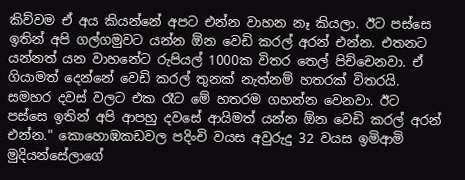කිව්වම ඒ අය කියන්නේ අපට එන්න වාහන නෑ කියලා. ඊට‍ පස්සෙ ඉතින් අපි ගල්ගමුවට යන්න ඕන වෙඩි කරල් අරන් එන්න. එතනට යන්නත් යන වාහනේට රුපියල් 1000ක විතර තෙල් පිච්චෙනවා. ඒ ගියාමත් දෙන්නේ වෙඩි කරල් තුනක් නැත්නම් හතරක් විතරයි. සමහර දවස් වලට එක රෑට මේ හතරම ගහන්න වෙනවා. ඊට පස්සෙ ඉතින් අපි ආපහු දවසේ ආයිමත් යන්න ඕන වෙඩි කරල් අරන් එන්න." කොහොඹකඩවල පදිංචි වයස අවුරුදු 32 වයස ඉමිආමි මුදියන්සේලාගේ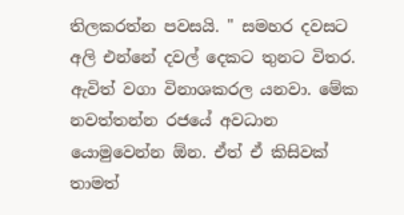තිලකරත්න පවසයි. " සමහර දවසට අලි එන්නේ දවල් දෙකට තුනට විතර. ඇවිත් වග‍ා විනාශකරල යනවා. මේක නවත්තන්න රජයේ අවධාන යොමුවෙන්න ඕන. ඒත් ඒ කිසිවක් තාමත්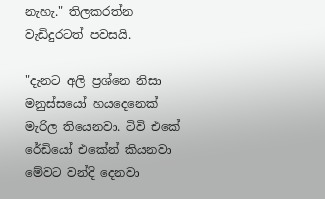නැහැ." තිලකරත්න වැඩිදුරටත් පවසයි.

"දැනට අලි ප්‍රශ්නෙ නිසා මනුස්සයෝ හයදෙනෙක් මැරිල තියෙනවා. ටිවි එකේ රේඩියෝ එකේන් කියනවා මේවට වන්දි දෙනවා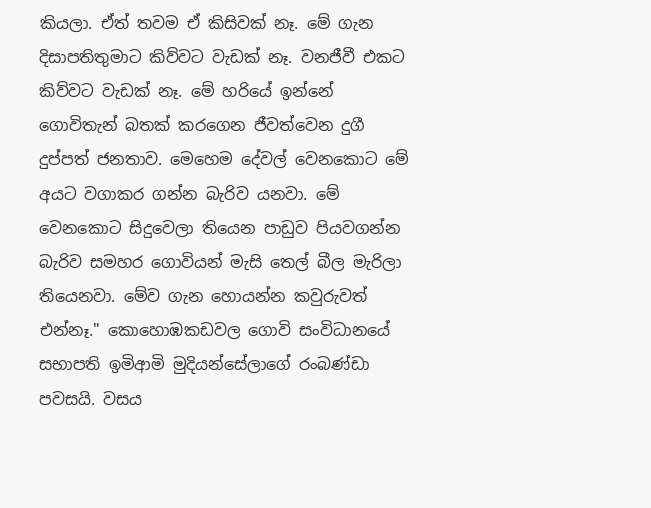කියලා. ඒත් තවම ඒ කිසිවක් නෑ. මේ ගැන දිසාපතිතුමාට කිව්වට වැඩක් නෑ. වනජීවී එකට කිව්වට වැඩක් නෑ. මේ හරියේ ඉන්නේ ගොවිතැන් බතක් කරගෙන ජීවත්වෙන දුගී දුප්පත් ජනතාව. මෙහෙම දේවල් වෙනකොට මේ අයට වගාකර ගන්න බැරිව යනවා. මේ වෙනකොට සිදුවෙලා තියෙන පාඩුව පියවගන්න බැරිව සමහර ගොවියන් මැසි තෙල් බීල මැරිලා තියෙනවා. මේව ගැන හොයන්න කවුරුවත් එන්නෑ." කොහොඹකඩවල ගොවි සංවිධානයේ සභාපති ඉමිආමි මුදියන්සේලාගේ රංබණ්ඩා පවසයි. වසය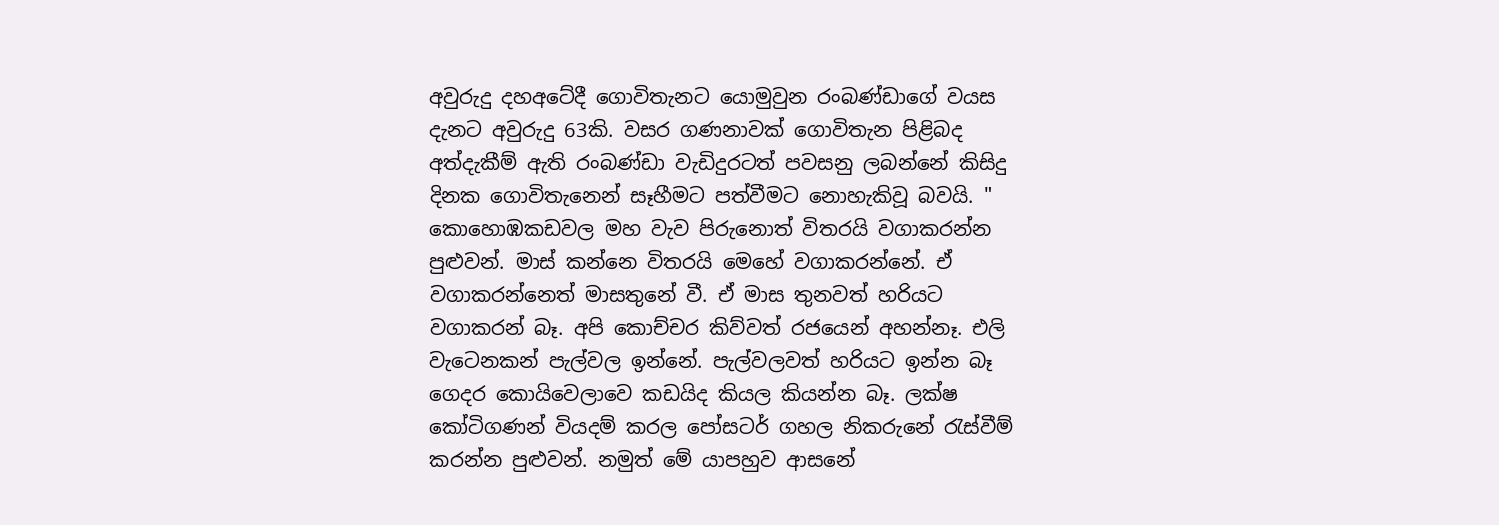අවුරුදු දහඅටේදී ගොවිතැනට යොමුවුන රංබණ්ඩාගේ වයස දැනට අවුරුදු 63කි. වසර ගණනාවක් ගොවිතැන පිළිබද අත්දැකීම් ඇති රංබණ්ඩා වැඩිදුරටත් පවසනු ලබන්නේ කිසිදු දිනක ගොවිතැනෙන් සෑහීමට පත්වීමට නොහැකිවූ බවයි. " කොහොඹකඩවල මහ වැව පිරුනොත් විතරයි වගාකරන්න පුළුවන්. මාස් කන්නෙ විතරයි මෙහේ වගාකරන්නේ. ඒ වග‍ාකරන්නෙත් මාසතුනේ වී. ඒ මාස තුනවත් හරියට වගාකරන් බෑ. අපි කොච්චර කිව්වත් රජයෙන් අහන්නෑ. එලි වැටෙනකන් පැල්වල ඉන්නේ. පැල්වලවත් හරියට ඉන්න බෑ ගෙදර කොයිවෙලාවෙ කඩයිද කියල කියන්න බෑ. ලක්ෂ කෝටිගණන් වියදම් කරල පෝසටර් ගහල නිකරුනේ රැස්වීම් කරන්න පුළුවන්. නමුත් මේ යාපහුව ආසනේ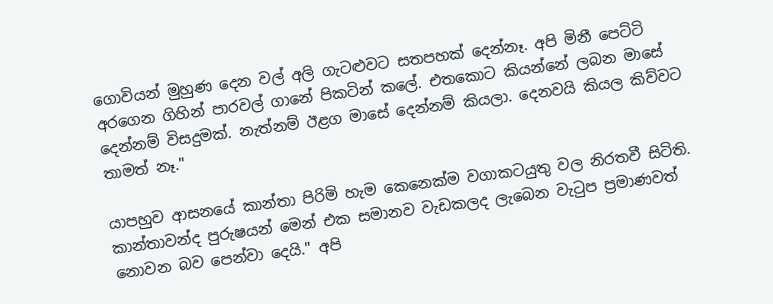ගොවියන් මුහුණ දෙන වල් අලි ගැටළුවට සතපහක් දෙන්නෑ. අපි මිනී පෙට්ටි අරගෙන ගිහින් පාරවල් ගානේ පිකටින් කලේ. එතකොට කියන්නේ ලබන මාසේ දෙන්නම් විසදුමක්. නැත්නම් ඊළග මාසේ දෙන්නම් කියලා. දෙනවයි කියල කිව්වට තාමත් නෑ."

යාපහුව ආසනයේ කාන්තා පිරිමි හැම කෙනෙක්ම වගාකටයුතු වල නිරතවී සිටිති. කාන්තාවන්ද පුරුෂයන් මෙන් එක සමානව ව‍ැඩකලද ලැබෙන වැටුප ප්‍රමාණවත් නොවන බව පෙන්වා දෙයි." අපි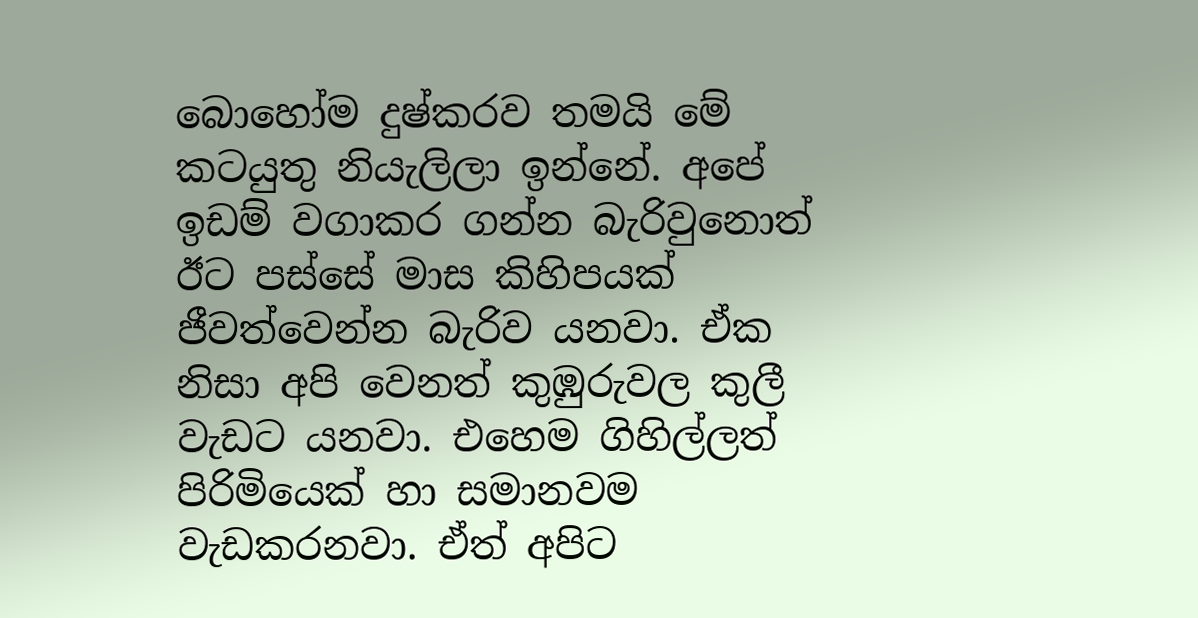බෙ‍ාහෝම දුෂ්කරව තමයි මේ කටයුතු නියැලිලා ඉන්නේ. අ‍පේ ඉඩම් වගාකර ගන්න බැරිවුනොත් ඊට පස්සේ මාස කිහිපයක් ජීවත්වෙන්න බැරිව යනවා. ඒක නිසා අපි වෙනත් කුඹුරුවල කුලී වැඩට යනවා. එහෙම ගිහිල්ලත් පිරිමියෙක් හා සමානවම වැඩකරනවා. ඒත් අපිට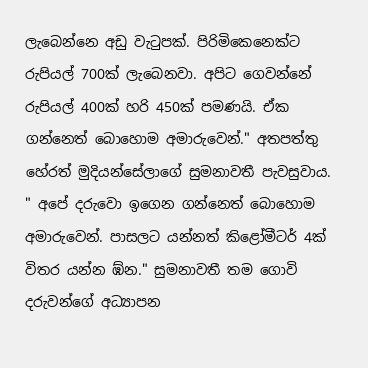ලැබෙන්නෙ අඩු වැටුපක්. පිරිමිකෙනෙක්ට රුපියල් 700ක් ලැබෙනවා. අපිට ගෙවන්නේ රුපියල් 400ක් හරි 450ක් පමණයි. ඒක ගන්නෙත් බොහොම අමාරුවෙන්." අතපත්තු හේරත් මුදියන්සේලාගේ සුමනාවතී පැවසුවාය. " අපේ දරුවො ඉගෙන ගන්නෙත් බොහොම අමාරුවෙන්. පාසලට යන්නත් කිළෝමීටර් 4ක් විතර යන්න ඹ්න." සුමනාවතී තම ගොවි දරුවන්ගේ අධ්‍යාපන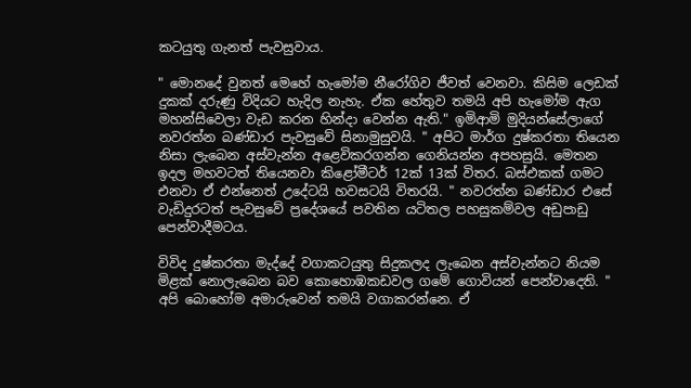කටයුතු ගැනත් පැවසුවාය.

" මොනදේ වුන‍ත් මෙහේ හැමෝම නීරෝගිව ජීවත් වෙනවා. කිසිම ලෙඩක් දුකක් දරුණු විදියට හැදිල නැහැ. ඒක හේතුව තමයි අපි හැමෝම ඇග මහන්සිවෙලා වැඩ කරන හින්දා වෙන්න ඇති." ඉමිආමි මුදියන්සේලාගේ නවරත්න බණ්ඩාර පැවසුවේ සිනාමුසුවයි. " අපිට මාර්ග දුෂ්කරතා තියෙන නිසා ලැබෙන අස්වැන්න ‍අළෙවිකරගන්න ගෙනියන්න අපහසුයි. මෙතන ඉදල මහවටත් තියෙනවා කිළෝමීටර් 12ක් 13ක් විතර. බස්එකක් ගමට එනවා ඒ එන්නෙත් උදේටයි හවසටයි විතරයි. " නවරත්න බණ්ඩාර එසේ වැඩිදුරටත් පැවසුවේ ප්‍රදේශයේ පවතින යටිතල පහසුකම්වල අඩුපාඩු පෙන්වාදීමටය.

විවිද දුෂ්කරතා මැද්දේ වගාකටයුතු සිදුකලද ලැබෙන අස්වැන්නට නියම මිළක් නොලැබෙන බව ‍කොහොඹකඩවල ගමේ ගොවියන් පෙන්වාදෙති. " අපි බොහෝම අමාරුවෙන් තමයි වගාකරන්නෙ. ඒ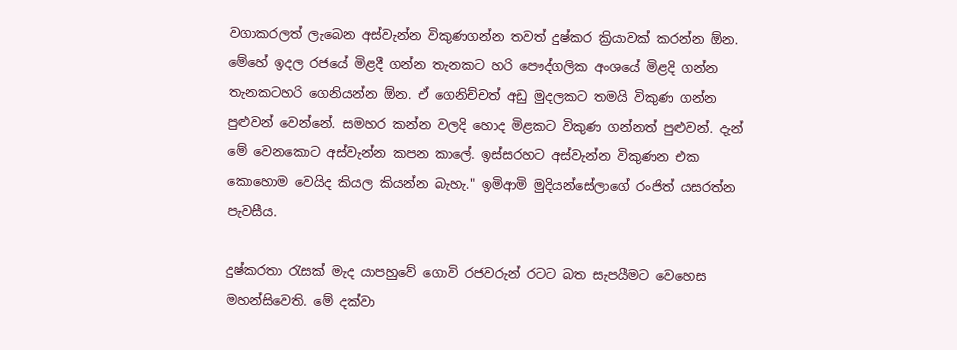වගාකරලත් ලැබෙන අස්වැන්න විකුණගන්න තවත් දුෂ්කර ක්‍රියාවක් කරන්න ඕන. මේහේ ඉදල රජයේ මිළදී ගන්න තැනකට හරි පෞද්ගලික අංශයේ මිළදි ගන්න තැනකටහරි ගෙනියන්න ඕන. ඒ ගෙනිච්චත් අඩු මුදලකට තමයි විකුණ ගන්න පුළුවන් වෙන්නේ. සමහර කන්න වලදි හොද මිළකට විකුණ ගන්නත් පුළුවන්. දැන් මේ වෙනකොට අස්වැන්න කපන කාලේ. ඉස්සරහට අස්වැන්න විකුණන එක කෙ‍ාහොම වෙයිද කියල කියන්න බැහැ." ඉමිආමි මුදියන්සේලාගේ රංජිත් යසරත්න පැවසීය.

දුෂ්කරතා රැසක් මැද යාපහුවේ ගොවි රජවරුන් රටට බත සැපයීමට වෙහෙස මහන්සිවෙති. මේ දක්වා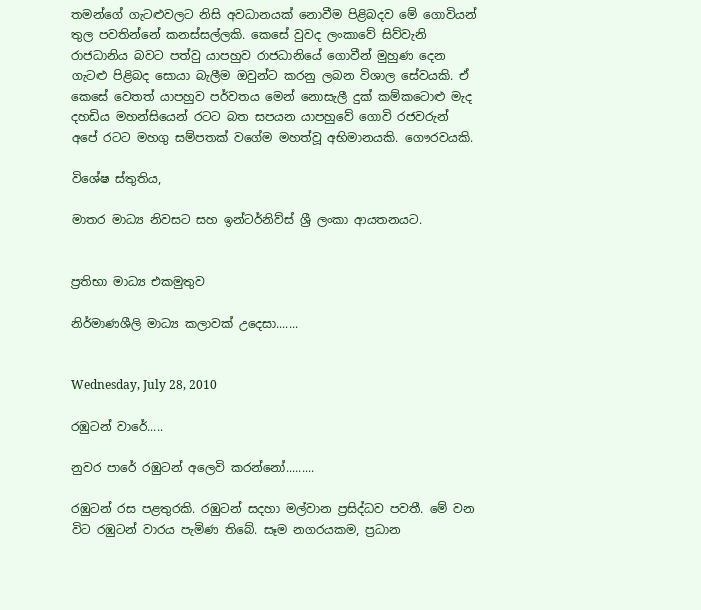තමන්ගේ ගැටළුවලට නිසි අවධානයක් නොවීම පිළිබදව මේ ගොවියන් තුල පවතින්නේ කනස්සල්ලකි. කෙසේ වුවද ලංකාවේ සිව්වැනි රාජධානිය බවට පත්වු යාපහුව රාජධානියේ ගොවීන් මුහුණ දෙන ගැටළු පිළිබද සොයා බැලීම ඔවුන්ට කරනු ලබන විශාල සේවයකි. ඒ කෙසේ වෙතත් යාපහුව පර්වතය මෙන් නොසැලී දුක් කම්කටොළු මැද දහඩිය මහන්සියෙන් රටට බත සපයන යාපහුවේ ගොවි රජවරුන් අපේ ‍රටට මහගු සම්පතක් වගේම මහත්වූ අභිමානයකි. ගෞරවයකි.

විශේෂ ස්තුතිය,

මාතර මාධ්‍ය නිවසට සහ ඉන්ටර්නිව්ස් ශ්‍රී ලංකා ආයතනයට.


ප්‍රතිභා මාධ්‍ය එකමුතුව

නිර්මාණශීලි මාධ්‍ය කලාවක් උදෙසා.......


Wednesday, July 28, 2010

රඹුටන් වාරේ.....

නුවර පාරේ රඹුටන් අලෙවි කරන්නෝ.........

රඹුටන් රස පළතුරකි. රඹුටන් සදහා මල්වාන ප්‍රසිද්ධව පවතී. මේ වන විට රඹුටන් වාරය පැමිණ තිබේ. සෑම නගරයකම, ප්‍රධාන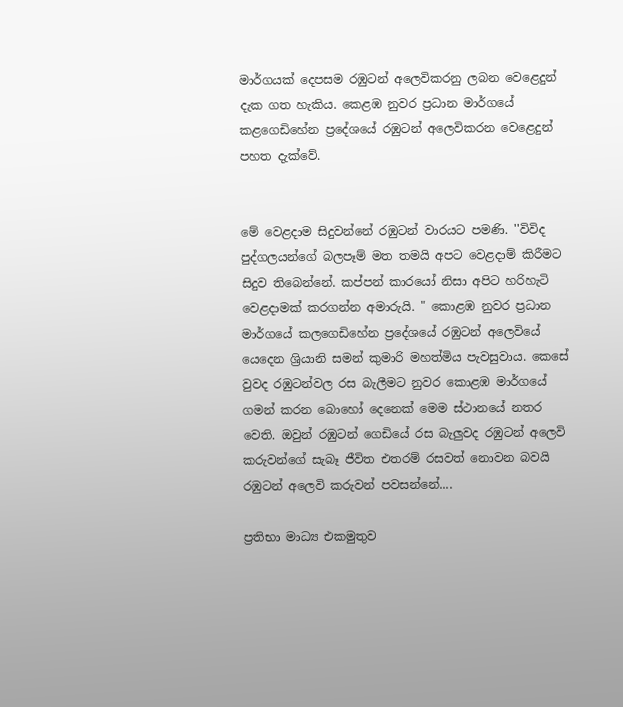මාර්ගයක් දෙපසම රඹුටන් අලෙවිකරනු ලබන වෙළෙදුන් දැක ගත හැකිය. කෙළඹ නුවර ප්‍රධාන මාර්ගයේ කළගෙඩිහේන ප්‍රදේශයේ රඹුටන් අලෙවිකරන වෙළෙදුන් පහත දැක්වේ.


මේ වෙළදාම සිදුවන්නේ රඹුටන් වාරයට පමණි. ''විවිද පුද්ගලයන්ගේ බලපෑම් මත තමයි අපට වෙළදාම් කිරීමට සිදුව තිබෙන්නේ. කප්පන් කාරයෝ නිසා අපිට හරිහැටි වෙළදාමක් කරගන්න අමාරුයි. " කොළඹ නුවර ප්‍රධාන මාර්ගයේ කලගෙඩිහේන ප්‍රදේශයේ රඹුටන් අලෙවියේ යෙදෙන ශ්‍රියානි සමන් කුමාරි මහත්මිය පැවසුවාය. කෙසේ වුවද රඹුටන්වල රස බැලීමට නුවර කොළඹ මාර්ගයේ ගමන් කරන බොහෝ දෙනෙක් මෙම ස්ථානයේ නතර වෙති. ඔවුන් රඹුටන් ගෙඩියේ රස බැලුවද රඹුටන් අලෙවි කරුවන්ගේ සැබෑ ජීවිත එතරම් රසවත් නොවන බවයි රඹුටන් අලෙවි කරුවන් පවසන්නේ....

ප්‍රතිභා මාධ්‍ය එකමුතුව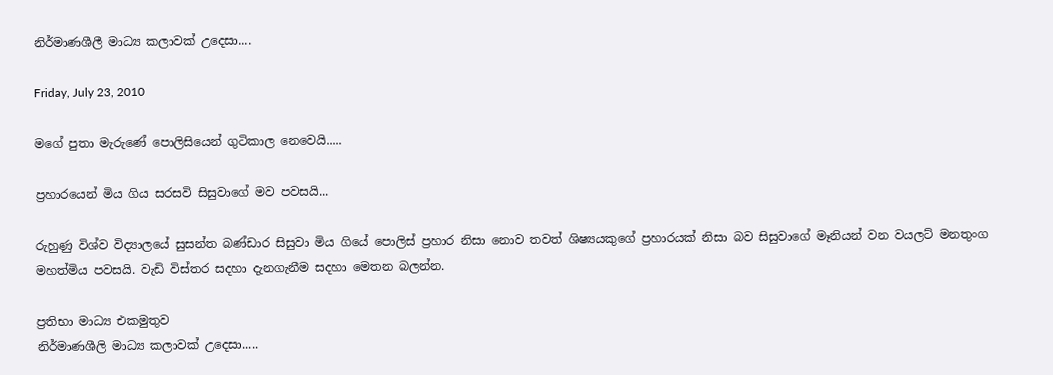නිර්මාණශීලී මාධ්‍ය කලාවක් උදෙසා....

Friday, July 23, 2010

මගේ පුතා මැරුණේ පොලිසියෙන් ගුටිකාල නෙවෙයි.....

ප්‍රහාරයෙන් මිය ගිය සරසවි සිසුවාගේ මව පවසයි...

රුහුණු විශ්ව විද්‍යාලයේ සුසන්ත බණ්ඩාර සිසුවා මිය ගියේ පොලිස් ප්‍රහාර නිසා නොව තවත් ශිෂ්‍යයකුගේ ප්‍රහාරයක් නිසා බව සිසුවාගේ මෑනියන් වන වයලට් මනතුංග මහත්මිය පවසයි. වැඩි විස්තර සදහා දැනගැනීම සදහා මෙතන බලන්න.

ප්‍රතිභා මාධ්‍ය එකමුතුව
නිර්මාණශීලි මාධ්‍ය කලාවක් උදෙසා.....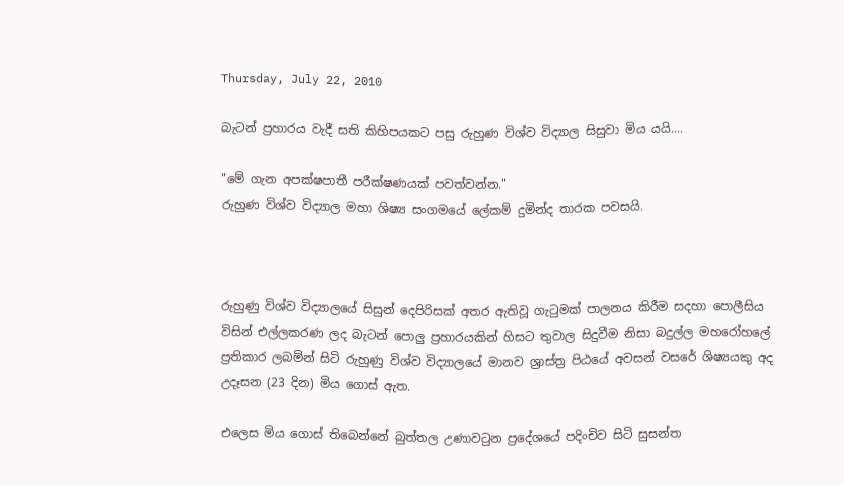Thursday, July 22, 2010

බැටන් ප්‍රහාරය වැදී සති කිහිපයක‍ට පසු රුහුණ විශ්ව විද්‍යාල සිසුවා මිය යයි....

"මේ ගැන අපක්ෂපාතී පරීක්ෂණයක් පවත්වන්න."
රුහුණ විශ්ව විද්‍යාල මහා ශිෂ්‍ය සංගමයේ ලේකම් දුමින්ද තාරක පවසයි.



රුහුණු විශ්ව විද්‍යාලයේ සිසුන් දෙපිරිසක් අතර ඇතිවූ ගැටුමක් පාලනය කිරීම සදහා පොලීසිය විසින් එල්ලකරණ ලද බැටන් පොලු ප්‍රහාරයකින් හිසට තුවාල සිදුවීම නිසා බදුල්ල මහරෝහලේ ප්‍රතිකාර ලබමින් සිටි රුහුණු විශ්ව විද්‍යාලයේ මානව ශ්‍රාස්ත්‍ර පිඨයේ අවසන් වසරේ ශිෂ්‍යයකු අද උදෑසන (23 දින) මිය ගොස් ඇත.

එලෙස මිය ගොස් තිබෙන්නේ බුත්තල උණාවටුන ප්‍රදේශයේ පදිංචිව සිටි සුසන්ත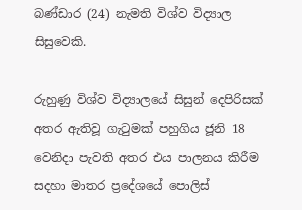බණ්ඩාර (24) නැමති විශ්ව විද්‍යාල සිසුවෙකි.

රුහුණු විශ්ව විද්‍යාලයේ සිසුන් දෙපිරිසක් අතර ඇතිවූ ගැටුමක් පහුගිය ජූනි 18 වෙනිදා පැවති අතර එය පාලනය කිරීම සදහා මාතර ප්‍රදේශයේ පොලිස්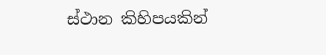ස්ථාන කිහිපයකින්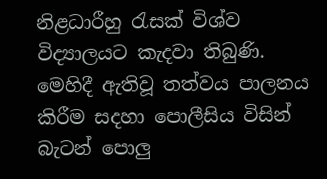නිළධාරීහු රැසක් විශ්ව විද්‍යාලයට කැදවා තිබුණි. මෙහිදී ඇතිවූ තත්වය පාලනය කිරීම සදහා පොලීසිය විසින් බැටන් පොලු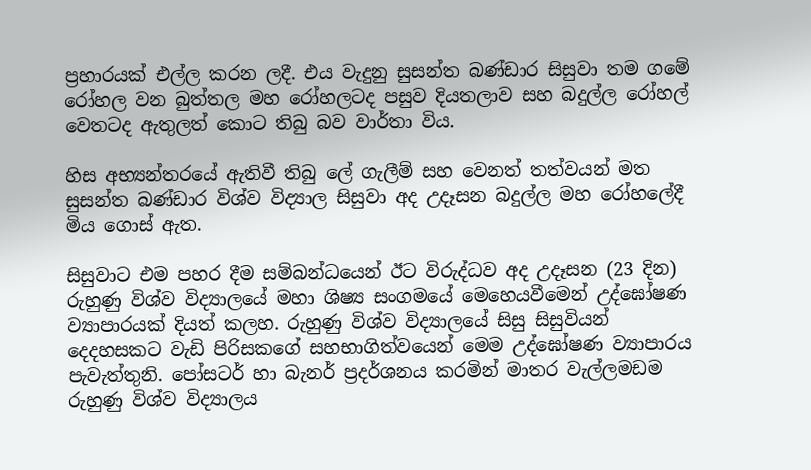ප්‍රහාරයක් එල්ල කරන ලදී. එය වැදුනු සුසන්ත බණ්ඩාර සිසුවා තම ගමේ රෝහල වන බුත්තල මහ රෝහලටද පසුව දියතලාව සහ බදුල්ල රෝහල් වෙතටද ඇතුලත් කොට තිබු බව වාර්තා විය.

හිස අභ්‍යන්තරයේ ඇතිවී තිබු ලේ ගැලීම් සහ වෙනත් තත්වයන් මත සුසන්ත බණ්ඩාර විශ්ව විද්‍යාල සිසුවා අද උදෑසන බදුල්ල මහ රෝහලේදී මිය ගොස් ඇත.

සිසුවාට එම පහර දීම සම්බන්ධයෙන් ඊට විරුද්ධව අද උදෑසන (23 දින) රුහුණු විශ්ව විද්‍යාලයේ මහා ශිෂ්‍ය සංගමයේ මෙහෙයවීමෙන් උද්ඝෝෂණ ව්‍යාපාරයක් දියත් කලහ. රුහුණු විශ්ව විද්‍යාලයේ සිසු සිසුවියන් දෙදහසකට වැඩි පිරිස‍කගේ සහභාගිත්වයෙන් මෙම උද්ඝෝෂණ ව්‍යාපාරය පැවැත්තුනි. පෝසටර් හා බැනර් ප්‍රදර්ශනය කරමින් මාතර වැල්ලමඩම රුහුණු විශ්ව විද්‍යාලය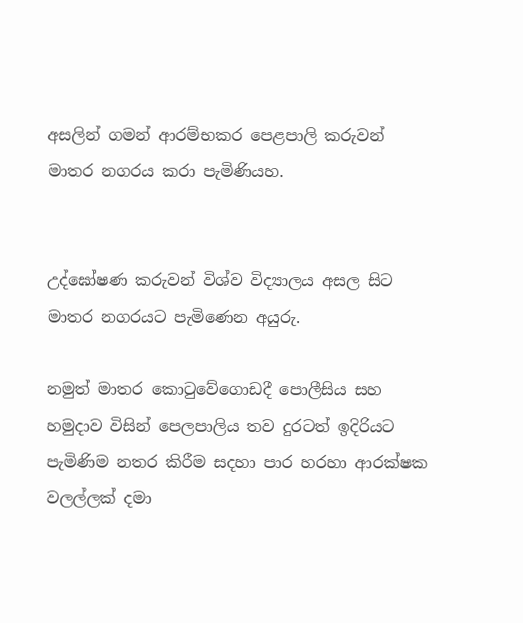අසලින් ‍ගමන් ආරම්භකර පෙළපාලි කරුවන් මාතර නගරය කරා පැමිණියහ.


උද්ඝෝෂණ කරුවන් විශ්ව විද්‍යාලය අසල සිට මාතර නගරයට පැමිණෙන අයුරු.

නමුත් මාතර කොටුවේගොඩදී පොලීසිය සහ හමුදාව විසින් පෙලපාලිය තව දුරටත් ඉදිරියට පැමිණිම නතර කිරීම සදහා පාර හරහා ආරක්ෂක වලල්ලක් දමා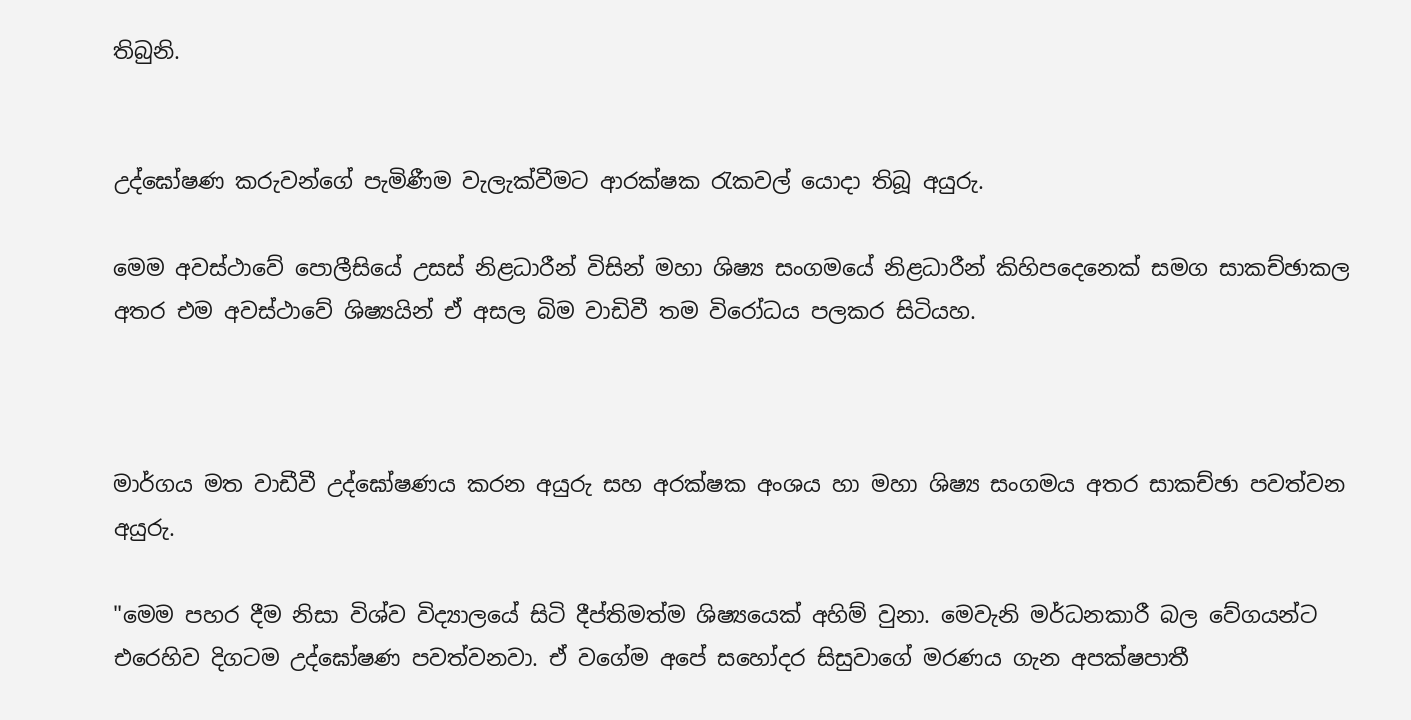තිබුනි.


උද්ඝෝෂණ කරුවන්ගේ පැමිණීම වැලැක්වීමට ආරක්ෂක රැකවල් යොදා තිබූ අයුරු.

මෙම අවස්ථාවේ පොලීසියේ උසස් නිළධාරීන් විසින් මහා ශිෂ්‍ය සංගමයේ නිළධාරීන් කිහිපදෙනෙක් සමග සාකච්ඡාකල අතර එම අවස්ථාවේ ශිෂ්‍යයින් ඒ අසල බිම වාඩිවී තම විරෝධය පලකර සිටියහ.



මාර්ගය මත වාඩීවී උද්ඝෝෂණය කරන අයුරු සහ අරක්ෂක අංශය හා මහා ශිෂ්‍ය සංගමය අතර සාකච්ඡා පවත්වන අයුරු.

"මෙම පහර දීම නිසා විශ්ව විද්‍යාලයේ සි‍ටි දීප්තිමත්ම ශිෂ්‍යයෙක් අහිම් වුනා. මෙවැනි මර්ධනකාරී බල වේගයන්ට එරෙහිව දිගටම උද්ඝෝෂණ පවත්වනවා. ඒ වගේම අපේ සහෝදර සිසුවාගේ මරණය ගැන අපක්ෂපාතී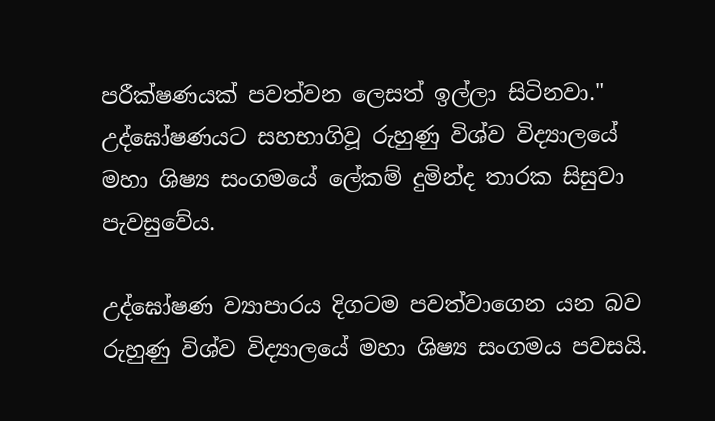පරීක්ෂණයක් පවත්වන ලෙසත් ඉල්ලා සිටිනවා." උද්ඝෝෂණයට සහභාගිවූ රුහුණු විශ්ව විද්‍යාලයේ මහා ශිෂ්‍ය සංගමයේ ලේකම් දුමින්ද තාරක සිසුවා පැවසුවේය.

උද්ඝෝෂණ ව්‍යාපාරය දිගටම පවත්වාගෙන යන බව රුහුණු විශ්ව විද්‍යාල‍යේ මහා ශිෂ්‍ය සංගමය පවසයි.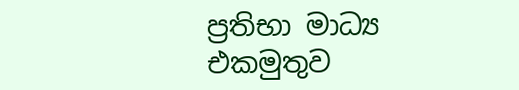ප්‍රතිභා මාධ්‍ය එකමුතුව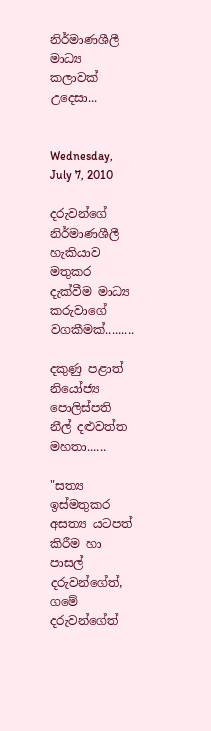නිර්මාණශීලී මාධ්‍ය කලාවක් උදෙසා...


Wednesday, July 7, 2010

දරුවන්ගේ නිර්මාණශීලී හැකියාව මතුකර දැක්වීම මාධ්‍ය කරුවාගේ වගකීමක්.........

දකුණු පළාත් නියෝජ්‍ය පොලිස්පති නීල් දළුවත්ත මහතා......

"සත්‍ය ඉස්මතුකර අසත්‍ය යටපත් කිරීම හා පාසල් දරුවන්ගේත්, ගමේ දරුවන්ගේත්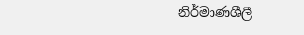නිර්මාණශීලී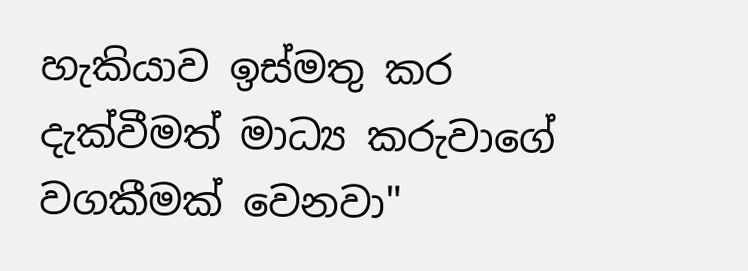හැකියාව ඉස්මතු කර දැක්වීමත් මාධ්‍ය කරුවාගේ වගකීමක් වෙනවා"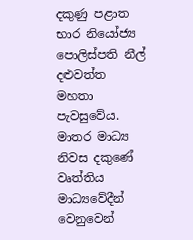දකුණු පළාත භාර නියෝජ්‍ය පොලිස්පති නීල් දළුවත්ත මහතා පැවසුවේය. මාතර මාධ්‍ය නිවස දකුණේ වෘත්තිය මාධ්‍යවේදීන් වෙනුවෙන්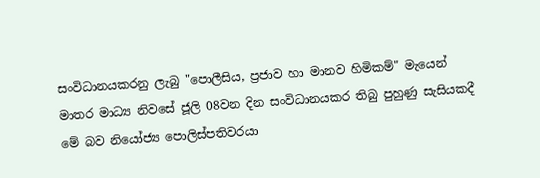සංවිධානයකරනු ලැබු "පොලීසිය, ප්‍ර‍ජාව හා මානව හිමිකම්" මැයෙන් මාතර මාධ්‍ය නිවසේ ජූලි 08වන දින සංවිධානයකර තිබු පුහුණු සැසියකදී මේ බව නියෝජ්‍ය පොලිස්පතිවරයා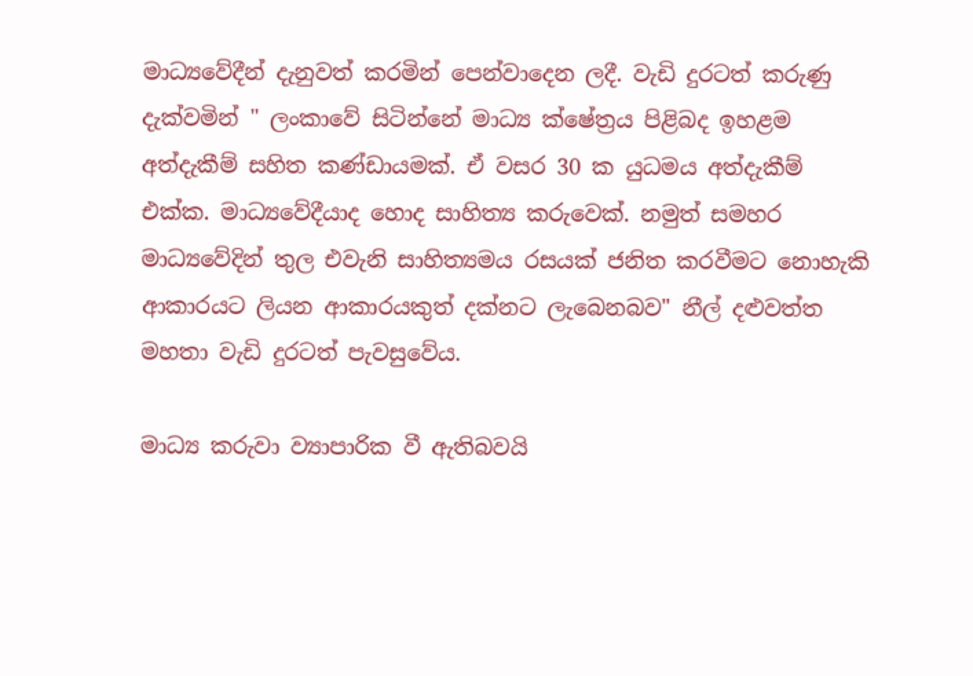මාධ්‍යවේදීන් දැනුවත් කරමින් පෙන්වාදෙන ලදී. වැඩි දුරටත් කරුණු දැක්වමින් " ලංකාවේ සිටින්නේ මාධ්‍ය ක්ෂේත්‍රය පිළිබද ඉහළම අත්දැකීම් සහිත කණ්ඩායමක්. ඒ වසර 30 ක යුධමය අත්දැකීම් එක්ක. මාධ්‍යවේදීයාද හොද සාහිත්‍ය කරුවෙක්. නමුත් සමහර මාධ්‍යවේදින් තුල එවැනි සාහිත්‍යමය රසයක් ජනිත කරවීමට‍ නොහැකි ආකාරයට ලියන ආකාරයකුත් දක්නට ලැබෙනබව" නීල් දළුවත්ත මහතා වැඩි දුරටත් පැවසුවේය.

මාධ්‍ය කරුවා ව්‍යාපාරික වී ඇතිබවයි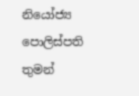නියෝජ්‍ය පොලිස්පති තුමන්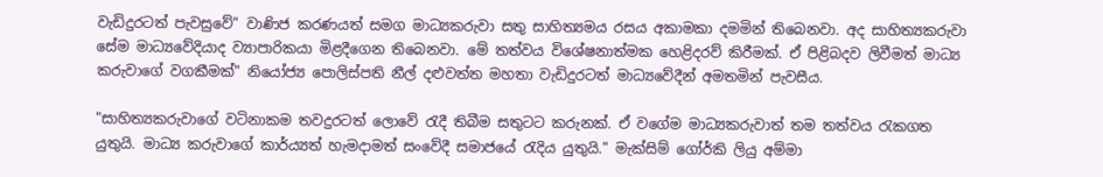වැඩිදුරටත් පැවසුවේ" වාණිජ කරණයත් සමග මාධ්‍යකරුවා සතු සාහිත්‍යමය රසය අකාමකා දමමින් ති‍බෙනවා. අද සාහිත්‍යකරුවා සේම මාධ්‍යවේදියාද ව්‍යාපාරිකයා මිළදීගෙන තිබෙනවා. මේ තත්වය විශේෂනාත්මක හෙළිදරව් කිරීමක්. ඒ පිළිබදව ලිවීමත් මාධ්‍ය කරුවාගේ වගකීමක්" නියෝජ්‍ය පොලිස්පති නීල් දළුවත්ත මහතා වැඩිදුරටත් මාධ්‍යවේදීන් අමතමින් පැවසීය.

"සාහිත්‍යකරුවාගේ ව‍ටිනාකම තවදුරටත් ලොවේ රැදී තිබීම සතුටට කරුනක්. ඒ වගේම මාධ්‍යකරුවාත් තම තත්වය රැකගත යුතුයි. මාධ්‍ය කරුවාගේ කාර්ය්‍යත් හැමදාමත් සංවේදී සමාජයේ රැදිය යුතුයි." මැක්සිම් ගෝර්කි ලියු අම්මා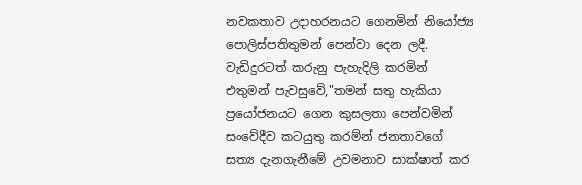නවකතාව උදාහරනයට ගෙනමින් ‍නියෝජ්‍ය පොලිස්පතිතුමන් පෙන්වා දෙන ලදී. වැඩිදුරටත් කරුනු පැහැදිලි කරමින් එතුමන් පැවසුවේ,"තමන් සතු හැකියා ප්‍රයෝජනයට ගෙන කුසලතා පෙන්වමින් සංවේදීව කටයුතු කරම්න් ජනතාවගේ සත්‍ය දැනගැනීමේ උවමනාව සාක්ෂාත් කර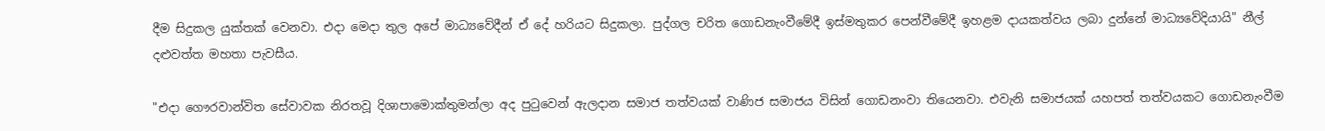දීම සිදුකල යුක්තක් වෙනවා. එදා මෙදා තුල අපේ මාධ්‍යවේදීන් ඒ දේ හරියට සිදුකලා. පුද්ගල චරිත ගොඩනැංවීමේදී ඉස්මතුකර පෙන්වීමේදී ඉහළම දායකත්වය ලබා දුන්නේ මාධ්‍යවේදියායි" නීල් දළුවත්ත මහතා පැවසීය.

"එදා ගෞරවාන්විත සේවාවක නිරතවූ දිශාපාමොක්තුමන්ලා අද පුටුවෙන් ඇලදාන සමාජ තත්වයක් වාණිජ සමාජය විසින් ගොඩනංවා තියෙනවා. එවැනි සමාජයක් යහපත් තත්වයකට ගොඩනැංවීම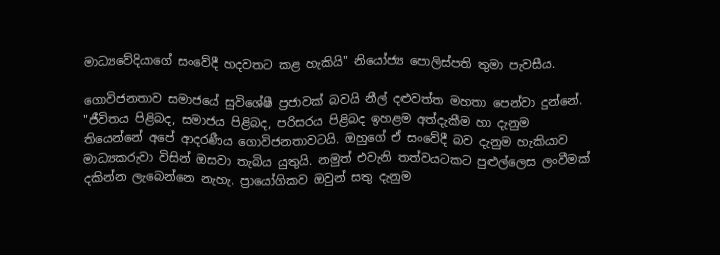මාධ්‍යවේදියාගේ සංවේදී හදවතට කළ හැකියි" නියෝජ්‍ය පොලිස්පති තුමා පැවසීය.

ගොවිජනතාව සමාජයේ සුවිශේෂී ප්‍රජාවක් බවයි නීල් දළුවත්ත මහතා පෙන්වා දුන්නේ. "ජීවිතය පිළිබද, සමාජය පිළිබද, පරිසරය පිළිබද ඉහළම අත්දැකීම හා දැනුම තියෙන්නේ අපේ ආදරණීය ගොවිජනතාවටයි. ඔහුගේ ඒ සංවේදී බව දැනුම හැකියාව මාධ්‍යකරුවා විසින් ඔසවා තැබිය යුතුයි. නමුත් එවැනි තත්වයටකට පුළුල්ලෙස ලංවීමක් දකින්න ලැබෙන්නෙ නැහැ. ප්‍රායෝගිකව ඔවුන් සතු දැනුම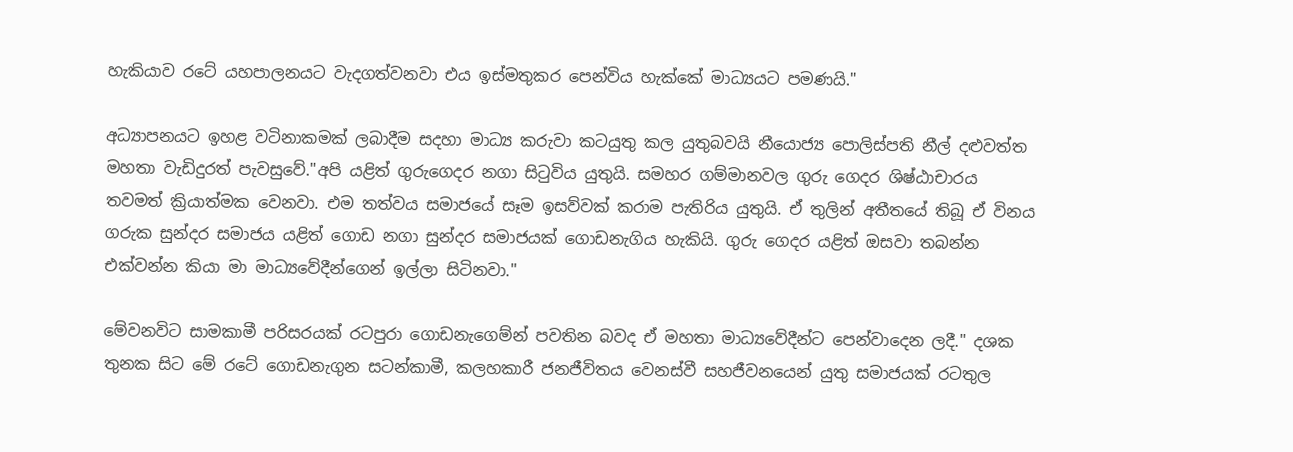හැකියාව රටේ යහපාලනයට වැදගත්වනවා එය ඉස්මතුකර පෙන්විය හැක්කේ මාධ්‍යයට පමණයි."

අධ්‍යාපනයට ඉහළ වටිනාකමක් ලබාදීම සදහා මාධ්‍ය කරුවා ‍කටයුතු කල යුතුබවයි නීයොජ්‍ය පොලිස්පති නීල් දළුවත්ත මහතා වැඩිදුරත් පැවසුවේ."අපි යළිත් ගුරුගෙදර නගා සිටුවිය යුතුයි. සමහර ගම්මානවල ගුරු ගෙදර ශිෂ්ඨාචාරය තවමත් ක්‍රියාත්මක වෙනවා. එම තත්වය සමාජයේ සෑම ඉසව්වක් කරාම පැතිරිය යුතුයි. ඒ තුලින් අතීතයේ තිබූ ඒ විනය ගරුක සුන්දර සමාජය යළිත් ගොඩ නගා සුන්දර සමාජයක් ගොඩනැගිය හැකියි. ගුරු ගෙදර යළිත් ඔසවා තබන්න එක්වන්න කියා මා මාධ්‍යවේදීන්ගෙන් ඉල්ලා සිටිනවා."

මේවනවිට සාමකාමී පරිසරයක් රටපුරා ගොඩනැගෙම්න් පවතින බවද ඒ මහතා ‍මාධ්‍යවේදීන්ට පෙන්වාදෙන ලදී." දශක තුනක සිට මේ රටේ ගොඩනැගුන සටන්කාමී, කලහකාරී ජනජීවිතය වෙනස්වී සහජීවනයෙන් යුතු සමාජයක් රටතුල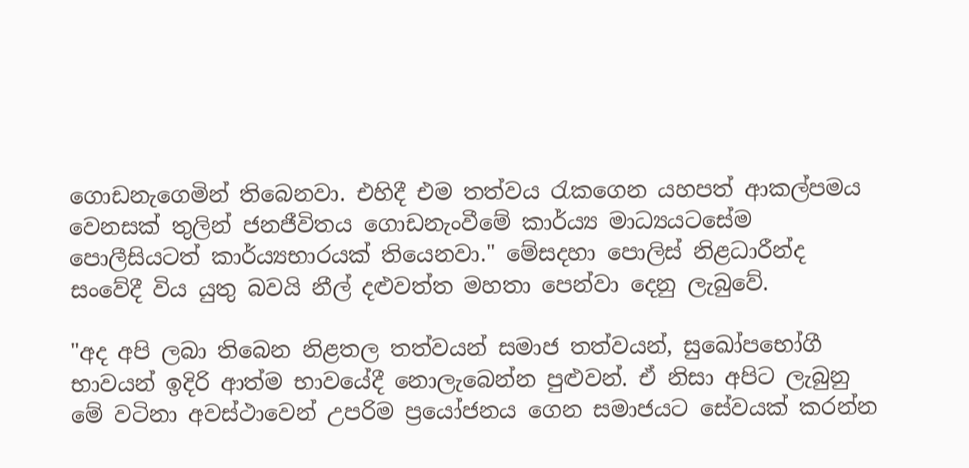ගොඩනැගෙමින් තිබෙනවා. එහිදී එම තත්වය රැකගෙන යහපත් ආකල්පමය වෙනසක් තුලින් ජනජීවිතය ගොඩනැංවීමේ කාර්ය්‍ය මාධ්‍යයට‍සේම පොලීසියටත් කාර්ය්‍යභාරයක් තියෙනවා." මේසදහා පොලිස් නිළධාරීන්ද සංවේදී විය යුතු බවයි නීල් දළුවත්ත මහතා පෙන්වා දෙනු ලැබුවේ.

"අද අපි ලබා තිබෙන නිළතල තත්වයන් සමාජ තත්වයන්, සුඛෝපභෝගී භාවයන් ඉදිරි ආත්ම භාවයේදී නොලැබෙන්න පුළුවන්. ඒ නිසා අපිට ලැබුනු මේ වටිනා අවස්ථාවෙන් උපරිම ප්‍රයෝජනය ගෙන සමාජයට සේවයක් කරන්න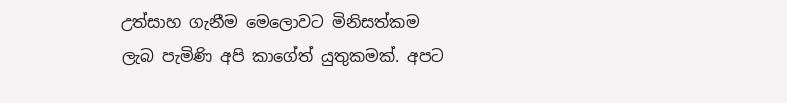උත්සාහ ගැනීම මෙලොවට මිනිසත්කම ලැබ පැමිණි අපි කාගේත් යුතුකමක්. අපට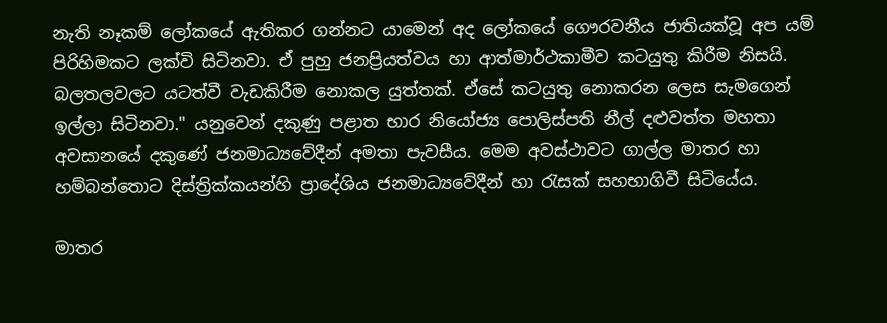නැති නෑකම් ලෝකයේ ඇතිකර ගන්නට යාමෙන් අද ලෝකයේ ගෞරවනීය ජා‍තියක්වූ අප යම් පිරිහිමකට ලක්වි සිටිනවා. ඒ පුහු ජනප්‍රියත්වය හා ආත්මාර්ථකාමීව කටයුතු කිරීම නිසයි. බලතලවලට යටත්වී වැඩකිරීම නොකල යුත්තක්. ඒසේ කටයුතු නොකරන ලෙස සැමගෙන් ඉල්ලා සිටිනවා." යනුවෙන් දකුණු පළාත භාර නියෝජ්‍ය පොලිස්පති නීල් දළුවත්ත මහතා අවසානයේ දකුණේ ජනමාධ්‍යවේදීන් අමතා පැවසීය. මෙම අවස්ථාවට ගාල්ල මාතර හා හම්බන්තොට දිස්ත්‍රික්කයන්හි ප්‍රාදේශිය ජනමාධ්‍යවේදීන් හා රැසක් සහභාගිවී සිටියේය.

මාතර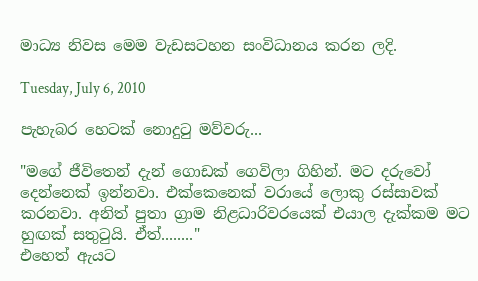මාධ්‍ය නිවස මෙම වැඩසටහන සංවිධානය කරන ලදි.

Tuesday, July 6, 2010

පැහැබර හෙටක් නොදුටු මව්වරු...

"මගේ ජීවිතෙන් දැන් ගොඩක් ගෙවිලා ගිහින්. මට දරුවෝ දෙන්නෙක් ඉන්නවා. එක්කෙනෙක් වරායේ ලොකු රස්සාවක් කරනවා. අනිත් පුතා ග්‍රාම නිළධාරිවරයෙක් එයාල දැක්කම මට හුඟක් සතුටුයි. ඒත්........"
එහෙත් ඇයට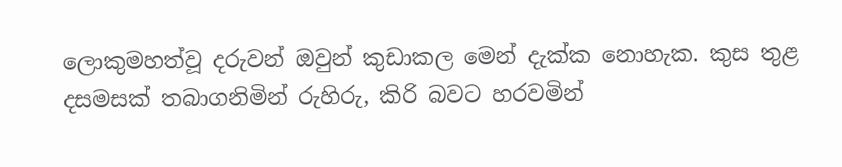ලොකුමහත්වූ දරුවන් ඔවුන් කුඩාකල මෙන් දැක්ක නොහැක. කුස තුළ දසමසක් තබාගනිමින් රුහිරු, කිරි බවට හරවමින්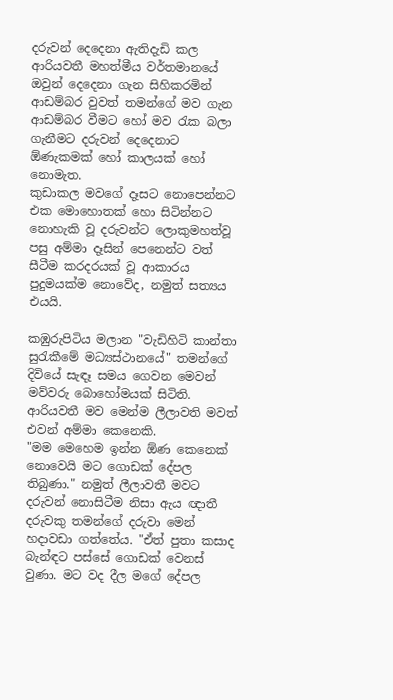දරුවන්‍ දෙදෙනා ඇතිදැඩි කල ආරියවතී මහත්මීය වර්තමානයේ ඔවුන් දෙදෙනා ගැන සිහිකරමින් ආඩම්බර වුවත් තමන්ගේ මව ගැන ආඩම්බර වීමට හෝ මව රැක බලා ගැනීමට දරුවන් ‍දෙදෙනාට ඕණැකමක් හෝ කාලයක් හෝ නොමැත.
කුඩාකල මවගේ දෑසට නොපෙන්නට එක මොහොතක් හො සිටින්නට නොහැකි වූ දරුවන්ට ලොකුමහත්වූ පසු අම්මා දෑසින් පෙනෙන්ට වත් සීටීම කරදරයක් වූ ආකාරය පුදුමයක්ම නොවේද, නමුත් සත්‍යය එයයි.

කඹුරුපිටිය මලාන "වැඩිහිටි කාන්තා සුරැකීමේ මධ්‍යස්ථානයේ" තමන්ගේ දිවියේ සැඳෑ සමය ගෙවන මෙවන් මව්වරු බොහෝමයක් සිටිති. ආරියවතී මව මෙන්ම ලීලාවති මවත් එවන් අම්මා කෙනෙකි.
"මම මෙහෙම ඉන්න ඕණ කෙනෙක් නොවෙයි මට ගොඩක් ‍දේපල තිබුණා." නමුත් ලීලාවතී මවට දරුවන් නොසිටීම නිසා ඇය ඥාතී දරුවකු තමන්ගේ දරුවා මෙන් හදාවඩා ගත්තේය. "ඒත් පුතා කසාද බැන්ඳට පස්සේ ගොඩක් වෙනස් වුණා. මට වද දීල මගේ දේපල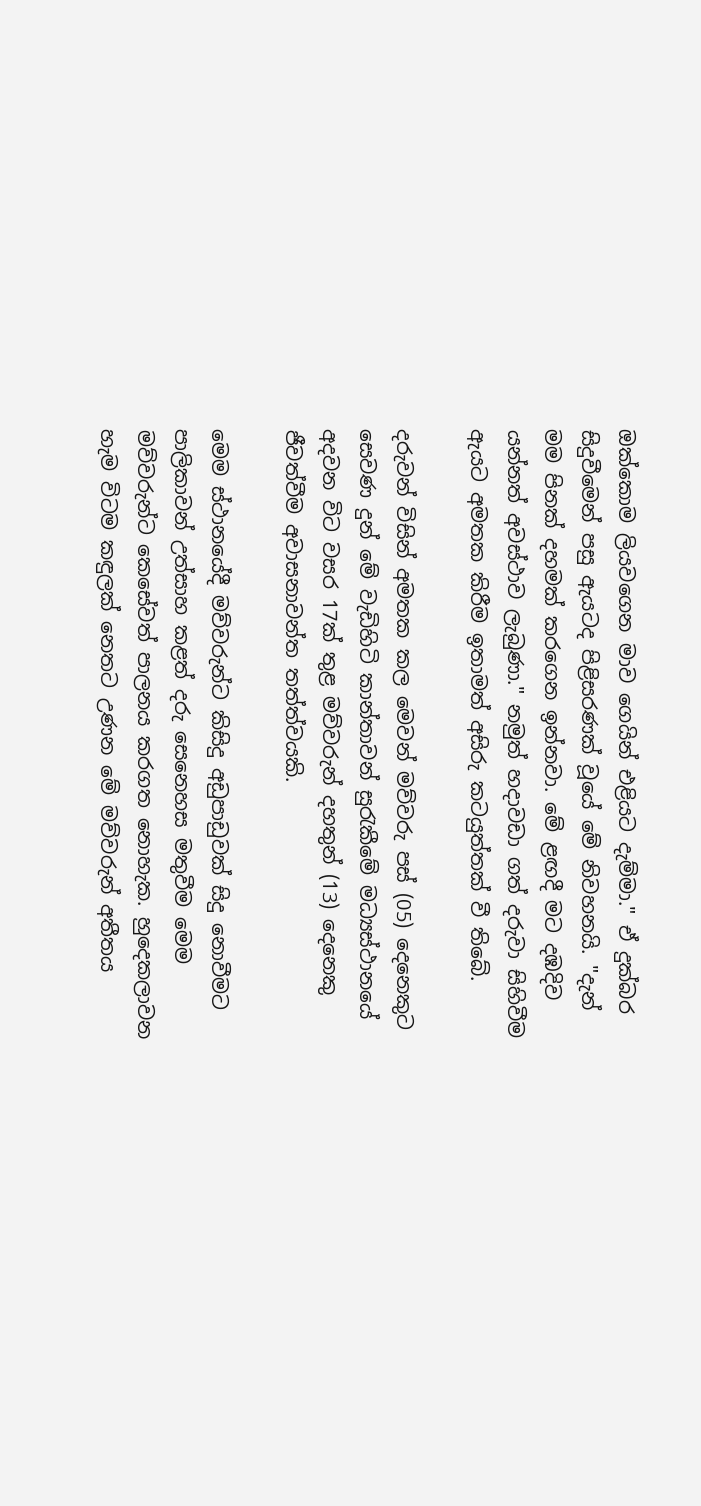ඔක්කොම ලියවගෙන මාව ගෙයින් එළියට දැම්මා." ඒ දුක්බර සිදුවීමෙන් පසු ඇයටද පිළිසරණක් වූයේ මේ නිවහනයි. "දැන් මම පිනක් දහමක් කරගෙන ඉන්නවා. මේ ළඟදී මට දඹදිව යන්නත් අවස්ථාව ලැබුණා." නමුත් හදාවඩා ගත් දරුවා සිහිවීම ඇයට අමතක කිරීම ඉතාමත් අසිරු කටයුත්තක් වී තිබේ.

දරුවන් විසින් අමතක කල මෙවන් මව්වරු පස් (05) දෙනෙකුට සෙවණ දුන් මේ වැඩිහිටි කාන්තාවන් සුරැකීමේ මධ්‍යස්ථානයේ අදවන විට වසර 17ක් තුළ මව්වරුන් දහතුන් (13) දෙනෙකු ජීවත්වීම අවාසනාවන්ත තත්ත්වයකි.

මෙම ස්ථානයේදී මව්වරුන්ට කිසිදු අඩුපාඩුවක් සිදු නොවීමට පාලිකාවන් උත්සාහ කළත් දරු සෙනෙහස මතුවීම මෙම මව්වරුන්ට කෙසේවත් පාලනය කරගත නොහැක. හුදෙකලාවන හැම විටම කඳුලක් නෙතට උණන මේ මව්වරුන් අතීතය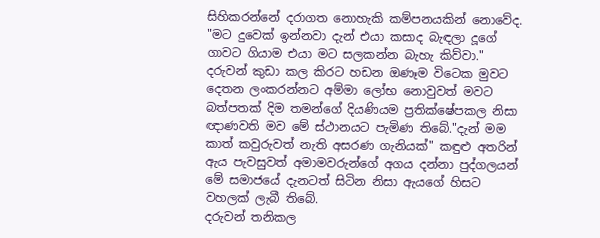සිහිකරන්නේ දරාගත නොහැකි කම්පනයකින් නොවේද. "මට දුවෙක් ඉන්නවා දැන් එයා කසාද බැඳලා දූගේ ගාවට ගියාම එයා මට සලකන්න බැහැ කිව්වා." දරුවන් කුඩා කල කිරට හඩන ඔණෑම විටෙක මුවට දෙතන ලංකරන්නට අම්මා ලෝභ නොවුවත් මවට බත්පතක් දිම තමන්ගේ දියණියම ප්‍රතික්ෂේපකල නිසා ඥාණවති මව මේ ස්ථානයට පැමිණ තිබේ."දැන් මම කාත් කවුරුවත් නැති අසරණ ගැනියක්" කඳුළු අතරින් ඇය පැවසුවත් අමාමවරුන්ගේ අගය දන්නා පුද්ගලයන් මේ සමාජයේ දැනටත් සිටින නිසා ඇයගේ හිසට වහලක් ලැබී තිබේ.
දරුවන් තනිකල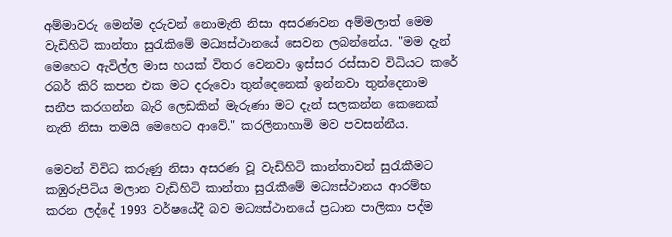අම්මාවරු මෙන්ම දරුවන් නොමැති නිසා අසරණවන අම්මලාත් මෙම වැඩිහිටි කාන්තා සුරැකිමේ මධ්‍යස්ථා‍නයේ සෙවන ලබන්නේය. "මම දැන් මෙහෙට ඇවිල්ල මාස හයක් විතර වෙනවා ඉස්සර රස්සාව විධියට කරේ රබර් කිරි කපන එක මට දරුවො ‍තුන්දෙනෙක් ඉන්නවා තුන්දෙනාම සනීප කරගන්න බැරි ලෙඩකින් මැරුණා මට දැන් සලකන්න කෙනෙක් නැති නිසා තමයි මෙහෙට ආවේ." කරලිනාහාමි මව පවසන්නීය.

මෙවන් විවිධ කරුණු නිසා අසරණ වූ වැඩිහිටි කාන්තාවන් සුරැකීමට කඹුරුපිටිය මලාන වැඩිහිටි කාන්තා සුරැකීමේ මධ්‍යස්ථානය ආරම්භ කරන ලද්දේ 1993 වර්ෂයේදී බව මධ්‍යස්ථානයේ ප්‍රධාන පාලිකා පද්ම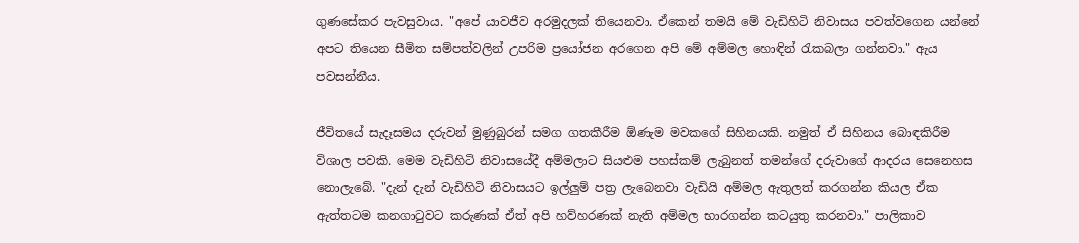ගුණසේකර පැවසුවාය. "අපේ යාවජීව අරමුදලක් තියෙනවා. ඒකෙන් තමයි මේ වැඩිහිටි නිවාසය පවත්වගෙන යන්නේ අපට තියෙන සීමිත සම්පත්වලින් උපරිම ප්‍රයෝජන අරගෙන අපි මේ අම්මල හොඳින් රැකබලා ගන්නවා." ඇය පවසන්නීය.

ජීවිතයේ සැදෑසමය දරුවන් මුණුබුරන් සමග ගතකීරීම ඕණැම මවකගේ සිහිනයකි. නමුත් ඒ සිහිනය බොඳකිරීම විශාල පවකි. මෙම වැඩිහිටි නිවාසයේදී අම්මලාට සියළුම පහස්කම් ලැබුනත් තමන්ගේ දරුවාගේ ආදරය සෙනෙහස නො‍ලැබේ. "දැන් දැන් වැඩිහිටි නිවාසයට ඉල්ලුම් පත්‍ර ලැබෙනවා වැඩියි අම්මල ඇතුලත් කරගන්න කියල ඒක ඇත්තටම කනගාටුවට කරුණක් ඒත් අපි හව්හරණක් නැති අම්මල භාරගන්න කටයුතු කරනවා." පාලිකාව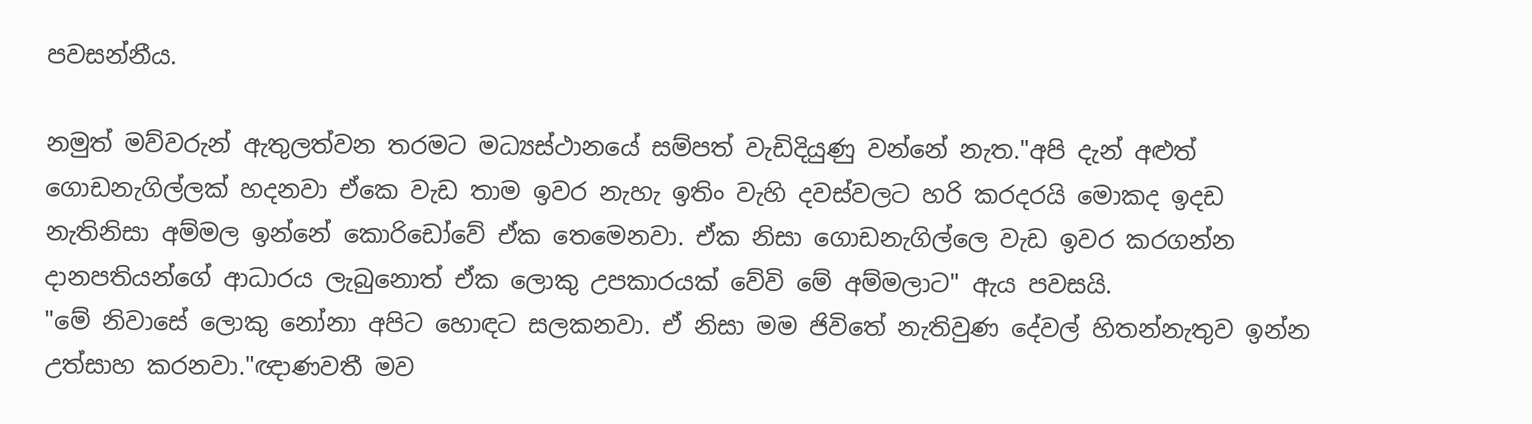පවසන්නීය.

නමුත් මව්වරුන් ඇතුලත්වන තරමට මධ්‍යස්ථානයේ සම්පත් වැඩිදියුණු වන්නේ නැත."අපි දැන් අළුත් ගොඩනැගිල්ලක් හදනවා ඒකෙ වැඩ තාම ඉවර නැහැ ඉතිං වැහි දවස්වලට හරි කරදරයි මොකද ඉදඩ නැතිනිසා අම්මල ඉන්නේ කොරිඩෝවේ ඒක තෙමෙනවා. ඒක නිසා ගොඩනැගිල්ලෙ වැඩ ඉවර කරගන්න දානපතියන්ගේ ආධාරය ලැබු‍නොත් ඒක ලොකු උපකාරයක් වේවි මේ අම්මලාට" ඇය පවසයි.
"මේ නිවාසේ ලොකු නෝනා අපිට හොඳට සලකනවා. ඒ නිසා මම ජිවිතේ නැතිවුණ දේවල් හිතන්නැතුව ඉන්න උත්සාහ කරනවා."ඥාණවතී මව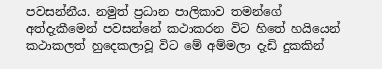පවසන්නීය. නමුත් ප්‍රධාන පාලිකාව තමන්ගේ අත්දැකීමෙන් පවසන්නේ කථාකරන විට හිතේ හයියෙන් කථාකලත් හුදෙකලාවූ විට මේ අම්මලා දැඩි දුකකින්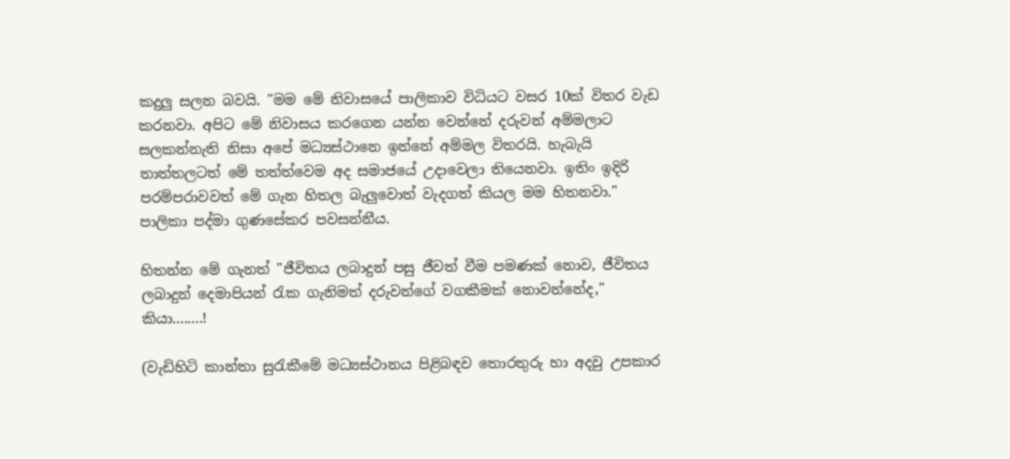කදුලු සලන බවයි. "මම මේ නිවාස‍යේ පාලිකාව විධියට වසර 10ක් විතර වැඩ කරනවා. අපිට මේ නිවාසය කරගෙන යන්න වෙන්නේ දරුවන් අම්මලාට සලකන්නැති නිසා අපේ මධ්‍යස්ථානෙ ඉන්නේ අම්මල විතරයි. හැබැයි තාත්තලටත් මේ තත්ත්වෙම අද සමාජයේ උදාවෙලා තියෙනවා. ඉතිං ඉදිරි පරම්පරාවවත් මේ ගැන හිතල බැලුවොත් වැදගත් කියල මම හිතනවා." පාලිකා පද්මා ගුණසේකර පවසන්නීය.

හිතන්න මේ ගැනත් "ජීවිතය ලබාදුන් පසු ජීවත් වීම පමණක් නොව, ජීවිතය ලබාදුන් දෙමාපියන් රැක ගැනිමත් දරුවන්ගේ වගකීමක් නොවන්නේද," කියා........!

(වැඩිහිටි කාන්තා සුරැකීමේ මධ්‍යස්ථානය පිළිබඳව තොරතුරු හා අදවු උපකාර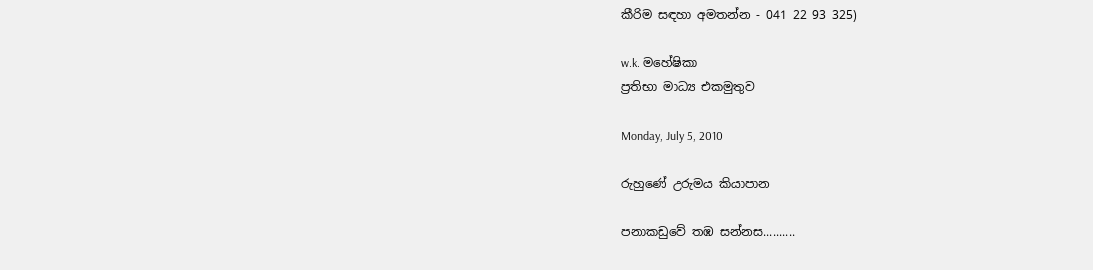කීරිම සඳහා අමතන්න - 041 22 93 325)

w.k. මහේෂිකා
ප්‍රතිභා මාධ්‍ය එකමුතුව

Monday, July 5, 2010

රුහුණේ උරුමය කියාපාන

පනාකඩුවේ තඹ සන්නස..........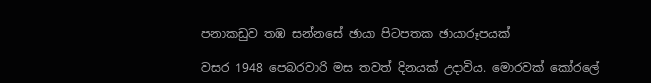පනාකඩුව තඹ සන්නසේ ඡායා පිටපතක ඡායාරූපයක්

වසර 1948 පෙබරවාරි මස තවත් දිනයක් උදාවිය. මොරවක් කෝරලේ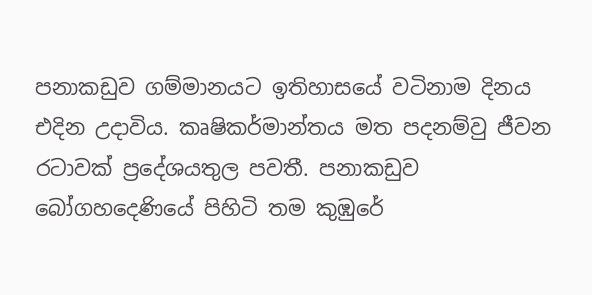පනාකඩුව ගම්මානයට ඉතිහාසයේ වටිනාම දිනය එදින උදාවිය. කෘෂිකර්මාන්තය මත පදනම්වු ජීවන රටාවක් ප්‍රදේශයතුල පවතී. පනාකඩුව බෝගහදෙණියේ පිහිටි තම කුඹුරේ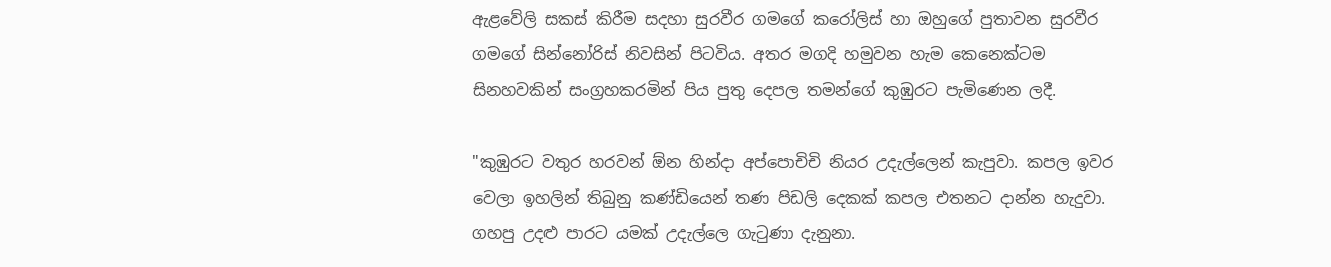ඇළවේලි සකස් කිරීම සදහා සුරවීර ග‍මගේ කරෝලිස් හා ඔහුගේ පුතාවන සුරවීර ගමගේ සින්නෝරිස් නිවසින් පිටවිය. අතර මගදි හමුවන හැම කෙනෙක්ටම සිනහවකින් සංග්‍රහකරමින් පිය පුතු දෙපල තමන්ගේ කුඹුරට පැමි‍ණෙන ලදී.

"කුඹුරට වතුර හරවන් ඕන හින්දා අප්පොචිචි නියර උදැල්ලෙන් කැපුවා. කපල ඉවර වෙලා ඉහලින් තිබුනු කණ්ඩියෙන් තණ පිඩලි දෙකක් කපල එතනට දාන්න හැදුවා. ගහපු උදළු පාරට යමක් උදැල්ලෙ ගැටුණා දැනුනා.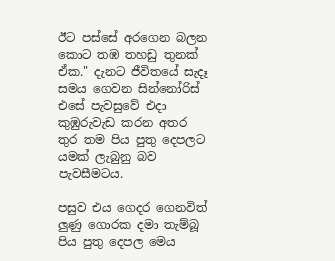ඊ‍ට පස්සේ අරගෙන බලන කොට තඹ තහඩු තුනක් ඒක." දැනට ජීවිතයේ සැදෑ සමය ගෙවන සින්නෝරිස් එසේ පැවසුවේ එදා කුඹුරුවැඩ කරන අතර තුර තම පිය පුතු දෙපලට යමක් ලැබුනු බව පැවසීමටය.

පසුව එය ගෙදර ගෙනවිත් ලුණු ගොරක දමා තැම්බූ පිය පුතු දෙපල මෙය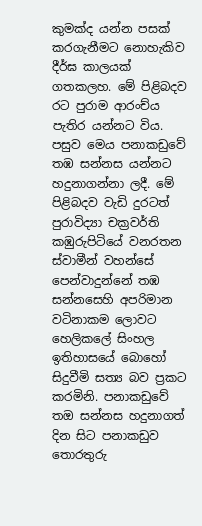කුමක්ද යන්න පසක් කරගැනීමට නොහැකිව දීර්ඝ කාලයක් ගතකලහ. මේ පිළිබදව රට පුරාම ආරංච්ය පැතිර යන්නට විය. පසුව මෙය පනාකඩුවේ තඹ සන්නස යන්නට හදුනාගන්නා ලදී. මේ පිළිබදව වැඩි දුරටත් පුරාවිද්‍යා චක්‍රවර්ති කඹුරුපිටියේ වනරතන ස්වාමීන් වහන්සේ පෙන්වාදුන්නේ තඹ සන්නසෙහි අපරිමාන වටිනාකම ලොවට හෙලිකලේ සිංහල ඉතිහාසයේ බොහෝ සිදුවීමි සත්‍ය බව ප්‍රකට කරමිනි. පනාකඩුවේ තඔ සන්නස හදුනාගත් දින සිට පනාකඩුව තොරතුරු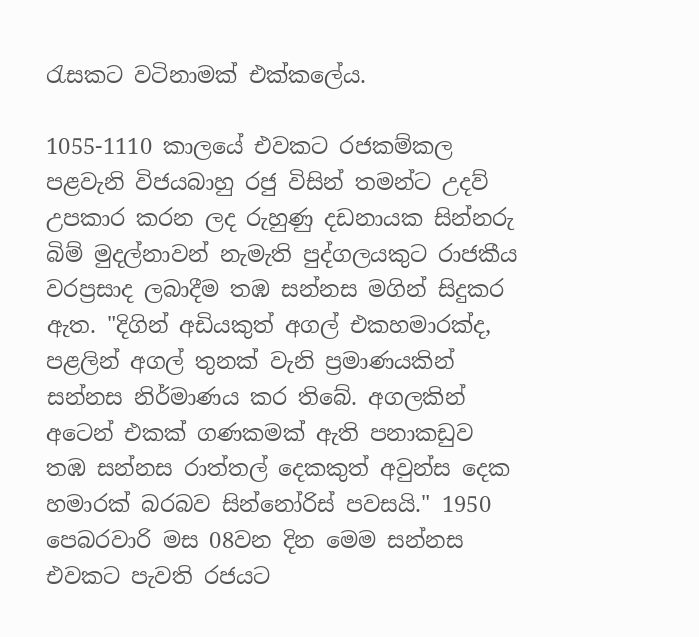රැසකට වටිනාමක් එක්කලේය.

1055-1110 කාලයේ එවකට රජකම්කල පළවැනි විජයබාහු රජු විසින් තමන්ට උදව් උපකාර කරන ලද රුහුණු දඩනායක සින්නරු බිම් මුදල්නාවන් නැමැති පුද්ගලයකුට රාජකීය වරප්‍රසාද ලබාදීම තඹ සන්නස මගින් සිදුකර ඇත. "දිගින් අඩියකුත් අගල් එකහමාරක්ද, පළලින් අගල් තුනක් වැනි ප්‍රමාණයකින් සන්නස නිර්මාණය කර තිබේ. අගලකින් අටෙන් එකක් ගණකමක් ඇති පනාකඩුව තඹ සන්නස රාත්තල් දෙකකුත් අවුන්ස දෙක හමාරක් බරබව සින්නෝරිස් පවසයි." 1950 පෙබරවාරි මස 08වන දින මෙම සන්නස එවකට පැවති රජයට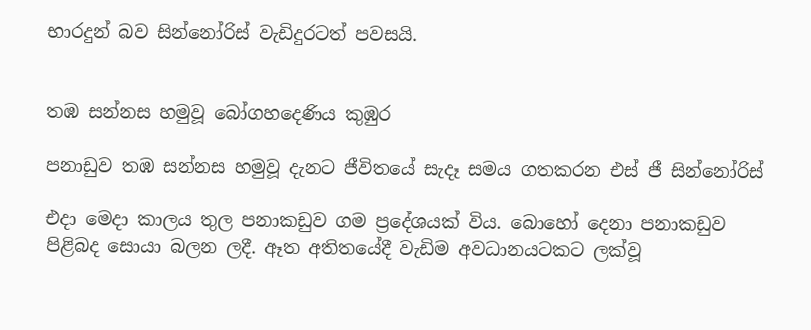භාරදුන් බව සින්නෝරිස් වැඩිදුරටත් පවසයි.


තඹ සන්නස හමුවූ බෝගහදෙණිය කුඹුර

පනාඩුව තඹ සන්නස හමුවූ දැනට ජීවිතයේ සැදෑ සමය ගතකරන එස් ජී සින්නෝරිස්

එදා‍ මෙදා කාලය තුල පනාකඩුව ගම ප්‍රදේශයක් විය. බොහෝ දෙනා පනාකඩුව පිළිබද සොයා බලන ලදී. ඈත අතිතයේදී වැඩිම අවධානයටකට ලක්වූ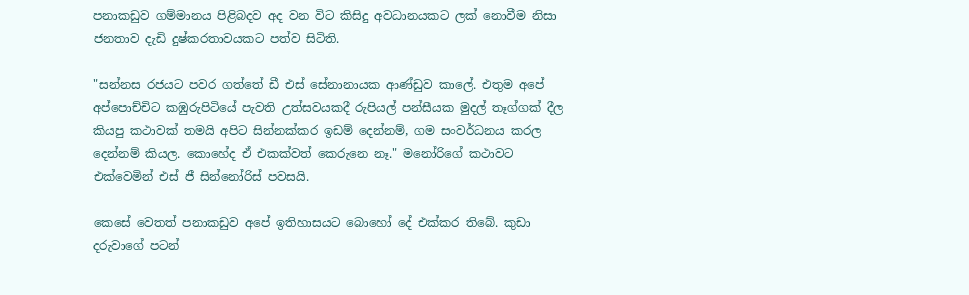පනාකඩුව ගම්මානය පිළිබදව අද වන විට කිසිදු අවධානයකට ලක් නොවීම නිසා ජනතාව දැඩි දුෂ්කරතාවයකට පත්ව සිටිති.

"සන්නස රජයට පවර ගත්තේ ඩී එස් සේනානායක ආණ්ඩුව කාලේ. එතුම අපේ අප්පොච්චිට කඹුරුපිටියේ පැවති උත්සවයකදී රුපියල් පන්සීයක මුදල් තෑග්ගක් දීල කියපු කථාවක් තමයි අපිට සින්නක්කර ඉඩම් දෙන්නම්, ගම සංවර්ධනය කරල දෙන්නම් කියල. කොහේද ඒ එකක්වත් කෙරුනෙ නෑ." මනෝරිගේ කථාවට එක්වෙමින් එස් ජී සින්නෝරිස් පවසයි.

කෙසේ වෙතත් පනාකඩුව අපේ ඉතිහාසයට බොහෝ දේ එක්කර තිබේ. කුඩා දරුවාගේ පටන්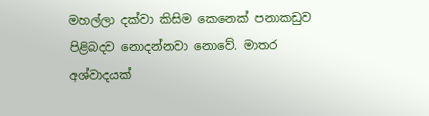මහල්ලා දක්වා කිසිම කෙනෙක් පනාකඩුව පිළිබදව නොදන්නවා නොවේ. මාතර අශ්වාදයක්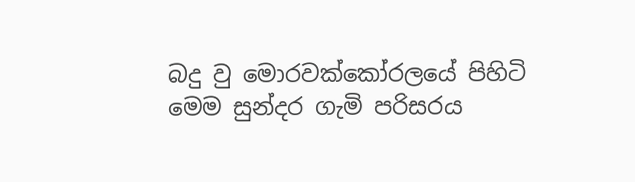බදු වු ‍මොරවක්කෝර‍ලයේ පිහිටි මෙම සුන්දර ගැමි පරිසරය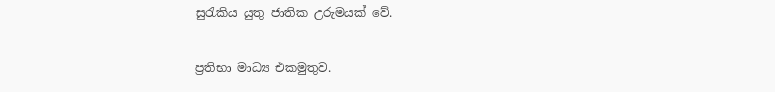සුරැකිය යුතු ජාතික උරුමයක් වේ.

ප්‍රතිභා මාධ්‍ය එකමුතුව.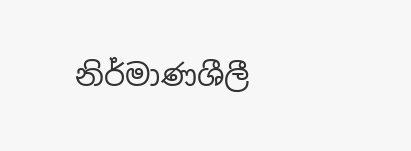නිර්මාණශීලී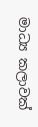මාධ්‍ය කලාවක්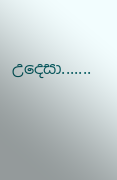උදෙසා.......